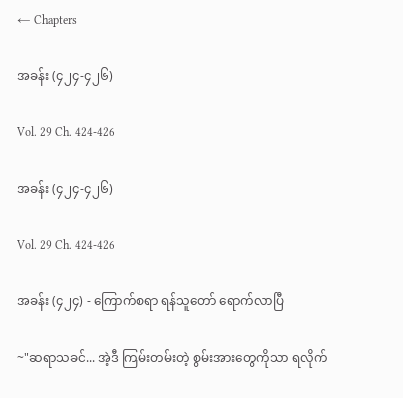← Chapters

အခန်း (၄၂၄-၄၂၆)

Vol. 29 Ch. 424-426

အခန်း (၄၂၄-၄၂၆)

Vol. 29 Ch. 424-426

အခန်း (၄၂၄) - ကြောက်စရာ ရန်သူတော် ရောက်လာပြီ

~"ဆရာသခင်... အဲ့ဒီ ကြမ်းတမ်းတဲ့ စွမ်းအားတွေကိုသာ ရလိုက်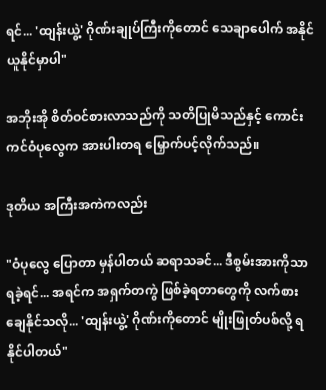ရင်... 'ထျန်းယွဲ့' ဂိုဏ်းချုပ်ကြီးကိုတောင် သေချာပေါက် အနိုင်ယူနိုင်မှာပါ"

အဘိုးအို စိတ်ဝင်စားလာသည်ကို သတိပြုမိသည်နှင့် ကောင်းကင်ဝံပုလွေက အားပါးတရ မြှောက်ပင့်လိုက်သည်။

ဒုတိယ အကြီးအကဲကလည်း

"ဝံပုလွေ ပြောတာ မှန်ပါတယ် ဆရာသခင်... ဒီစွမ်းအားကိုသာ ရခဲ့ရင်... အရင်က အရှက်တကွဲ ဖြစ်ခဲ့ရတာတွေကို လက်စားချေနိုင်သလို... 'ထျန်းယွဲ့' ဂိုဏ်းကိုတောင် မျိုးဖြုတ်ပစ်လို့ ရနိုင်ပါတယ်"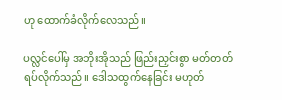ဟု ထောက်ခံလိုက်လေသည်။

ပလ္လင်ပေါ်မှ အဘိုးအိုသည် ဖြည်းညှင်းစွာ မတ်တတ်ရပ်လိုက်သည်။ ဒေါသထွက်နေခြင်း မဟုတ်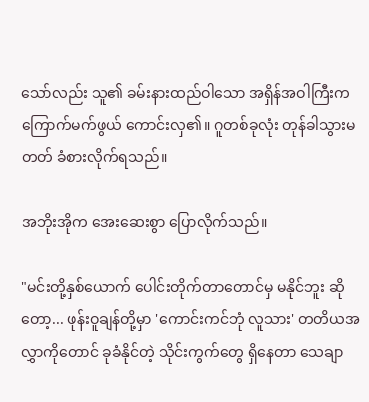သော်လည်း သူ၏ ခမ်းနားထည်ဝါသော အရှိန်အဝါကြီးက ကြောက်မက်ဖွယ် ကောင်းလှ၏။ ဂူတစ်ခုလုံး တုန်ခါသွားမတတ် ခံစားလိုက်ရသည်။

အဘိုးအိုက အေးဆေးစွာ ပြောလိုက်သည်။

"မင်းတို့နှစ်ယောက် ပေါင်းတိုက်တာတောင်မှ မနိုင်ဘူး ဆိုတော့... ဖုန်းဝူချန်တို့မှာ 'ကောင်းကင်ဘုံ လူသား' တတိယအလွှာကိုတောင် ခုခံနိုင်တဲ့ သိုင်းကွက်တွေ ရှိနေတာ သေချာ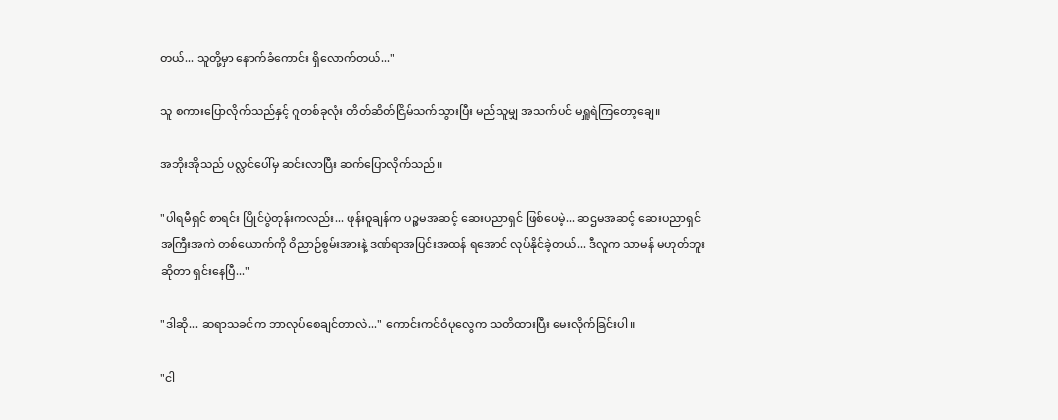တယ်... သူတို့မှာ နောက်ခံကောင်း ရှိလောက်တယ်..."

သူ စကားပြောလိုက်သည်နှင့် ဂူတစ်ခုလုံး တိတ်ဆိတ်ငြိမ်သက်သွားပြီး မည်သူမျှ အသက်ပင် မရှူရဲကြတော့ချေ။

အဘိုးအိုသည် ပလ္လင်ပေါ်မှ ဆင်းလာပြီး ဆက်ပြောလိုက်သည်။

"ပါရမီရှင် စာရင်း ပြိုင်ပွဲတုန်းကလည်း... ဖုန်းဝူချန်က ပဉ္စမအဆင့် ဆေးပညာရှင် ဖြစ်ပေမဲ့... ဆဌမအဆင့် ဆေးပညာရှင် အကြီးအကဲ တစ်ယောက်ကို ဝိညာဉ်စွမ်းအားနဲ့ ဒဏ်ရာအပြင်းအထန် ရအောင် လုပ်နိုင်ခဲ့တယ်... ဒီလူက သာမန် မဟုတ်ဘူးဆိုတာ ရှင်းနေပြီ..."

"ဒါဆို... ဆရာသခင်က ဘာလုပ်စေချင်တာလဲ..." ကောင်းကင်ဝံပုလွေက သတိထားပြီး မေးလိုက်ခြင်းပါ။

"ငါ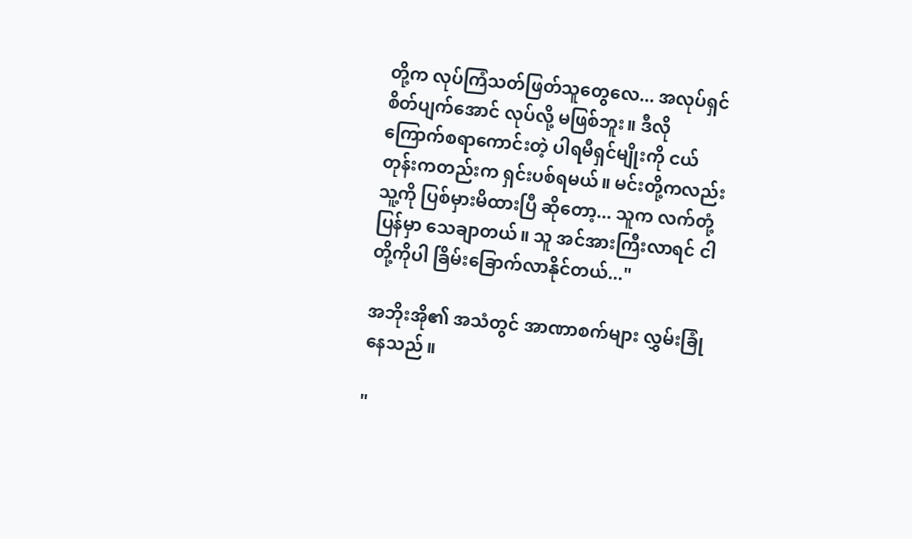တို့က လုပ်ကြံသတ်ဖြတ်သူတွေလေ... အလုပ်ရှင် စိတ်ပျက်အောင် လုပ်လို့ မဖြစ်ဘူး။ ဒီလို ကြောက်စရာကောင်းတဲ့ ပါရမီရှင်မျိုးကို ငယ်တုန်းကတည်းက ရှင်းပစ်ရမယ်။ မင်းတို့ကလည်း သူ့ကို ပြစ်မှားမိထားပြီ ဆိုတော့... သူက လက်တုံ့ပြန်မှာ သေချာတယ်။ သူ အင်အားကြီးလာရင် ငါတို့ကိုပါ ခြိမ်းခြောက်လာနိုင်တယ်..."

အဘိုးအို၏ အသံတွင် အာဏာစက်များ လွှမ်းခြုံနေသည်။

"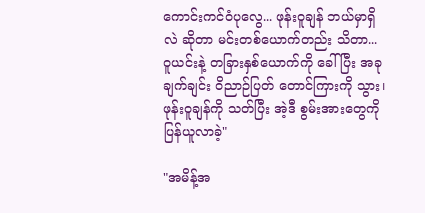ကောင်းကင်ဝံပုလွေ... ဖုန်းဝူချန် ဘယ်မှာရှိလဲ ဆိုတာ မင်းတစ်ယောက်တည်း သိတာ... ဝူယင်းနဲ့ တခြားနှစ်ယောက်ကို ခေါ်ပြီး အခုချက်ချင်း ဝိညာဉ်ပြတ် တောင်ကြားကို သွား၊ ဖုန်းဝူချန်ကို သတ်ပြီး အဲ့ဒီ စွမ်းအားတွေကို ပြန်ယူလာခဲ့"

"အမိန့်အ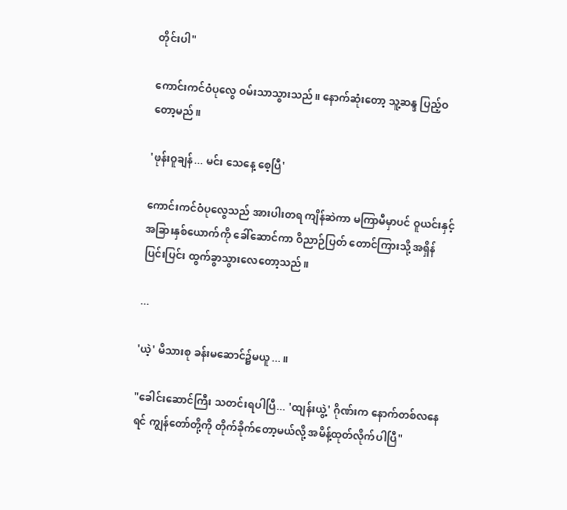တိုင်းပါ"

ကောင်းကင်ဝံပုလွေ ဝမ်းသာသွားသည်။ နောက်ဆုံးတော့ သူ့ဆန္ဒ ပြည့်ဝတော့မည်။

'ဖုန်းဝူချန်... မင်း သေနေ့ စေ့ပြီ'

ကောင်းကင်ဝံပုလွေသည် အားပါးတရ ကျိန်ဆဲကာ မကြာမီမှာပင် ဝူယင်းနှင့် အခြားနှစ်ယောက်ကို ခေါ်ဆောင်ကာ ဝိညာဉ်ပြတ် တောင်ကြားသို့ အရှိန်ပြင်းပြင်း ထွက်ခွာသွားလေတော့သည်။

...

'ယဲ့' မိသားစု ခန်းမဆောင်၌မယူ...။

"ခေါင်းဆောင်ကြီး သတင်းရပါပြီ... 'ထျန်းယွဲ့' ဂိုဏ်းက နောက်တစ်လနေရင် ကျွန်တော်တို့ကို တိုက်ခိုက်တော့မယ်လို့ အမိန့်ထုတ်လိုက်ပါပြီ"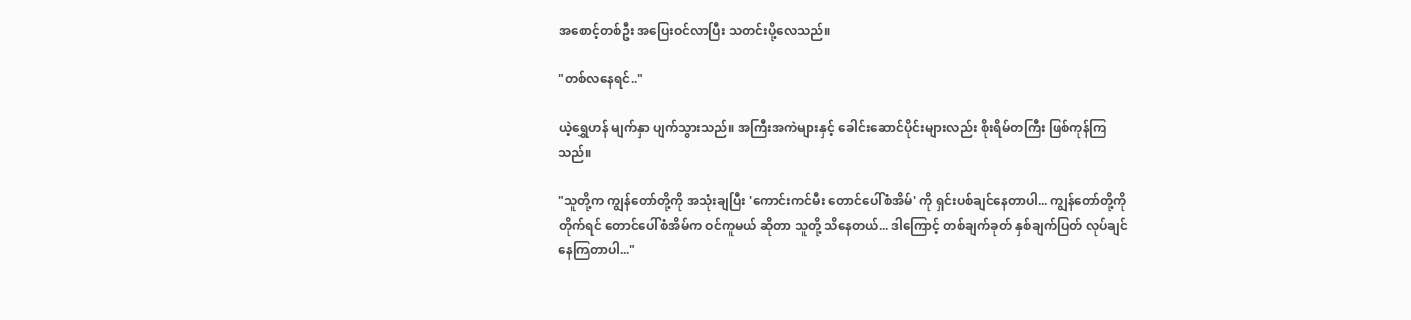အစောင့်တစ်ဦး အပြေးဝင်လာပြီး သတင်းပို့လေသည်။

"တစ်လနေရင်.."

ယဲ့ရွှေဟန် မျက်နှာ ပျက်သွားသည်။ အကြီးအကဲများနှင့် ခေါင်းဆောင်ပိုင်းများလည်း စိုးရိမ်တကြီး ဖြစ်ကုန်ကြသည်။

"သူတို့က ကျွန်တော်တို့ကို အသုံးချပြီး 'ကောင်းကင်မီး တောင်ပေါ်စံအိမ်' ကို ရှင်းပစ်ချင်နေတာပါ... ကျွန်တော်တို့ကို တိုက်ရင် တောင်ပေါ်စံအိမ်က ဝင်ကူမယ် ဆိုတာ သူတို့ သိနေတယ်... ဒါကြောင့် တစ်ချက်ခုတ် နှစ်ချက်ပြတ် လုပ်ချင်နေကြတာပါ..."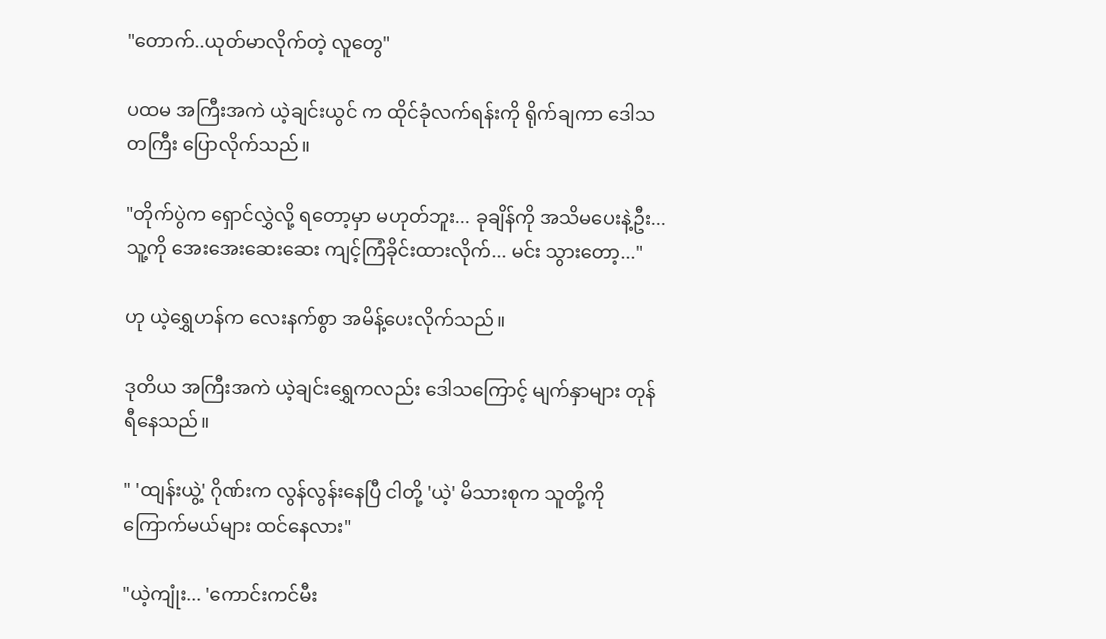"တောက်..ယုတ်မာလိုက်တဲ့ လူတွေ"

ပထမ အကြီးအကဲ ယဲ့ချင်းယွင် က ထိုင်ခုံလက်ရန်းကို ရိုက်ချကာ ဒေါသတကြီး ပြောလိုက်သည်။

"တိုက်ပွဲက ရှောင်လွှဲလို့ ရတော့မှာ မဟုတ်ဘူး... ခုချိန်ကို အသိမပေးနဲ့ဦး... သူ့ကို အေးအေးဆေးဆေး ကျင့်ကြံခိုင်းထားလိုက်... မင်း သွားတော့..."

ဟု ယဲ့ရွှေဟန်က လေးနက်စွာ အမိန့်ပေးလိုက်သည်။

ဒုတိယ အကြီးအကဲ ယဲ့ချင်းရွှေကလည်း ဒေါသကြောင့် မျက်နှာများ တုန်ရီနေသည်။

" 'ထျန်းယွဲ့' ဂိုဏ်းက လွန်လွန်းနေပြီ ငါတို့ 'ယဲ့' မိသားစုက သူတို့ကို ကြောက်မယ်များ ထင်နေလား"

"ယဲ့ကျုံး... 'ကောင်းကင်မီး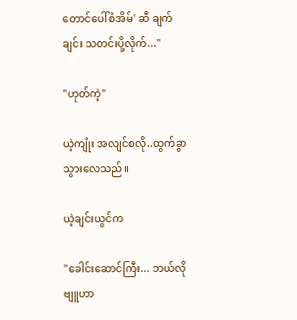တောင်ပေါ်စံအိမ်' ဆီ ချက်ချင်း သတင်းပို့လိုက်..."

"ဟုတ်ကဲ့"

ယဲ့ကျုံး အလျင်စလို..ထွက်ခွာသွားလေသည်။

ယဲ့ချင်းယွင်က

"ခေါင်းဆောင်ကြီး... ဘယ်လို ဗျူဟာ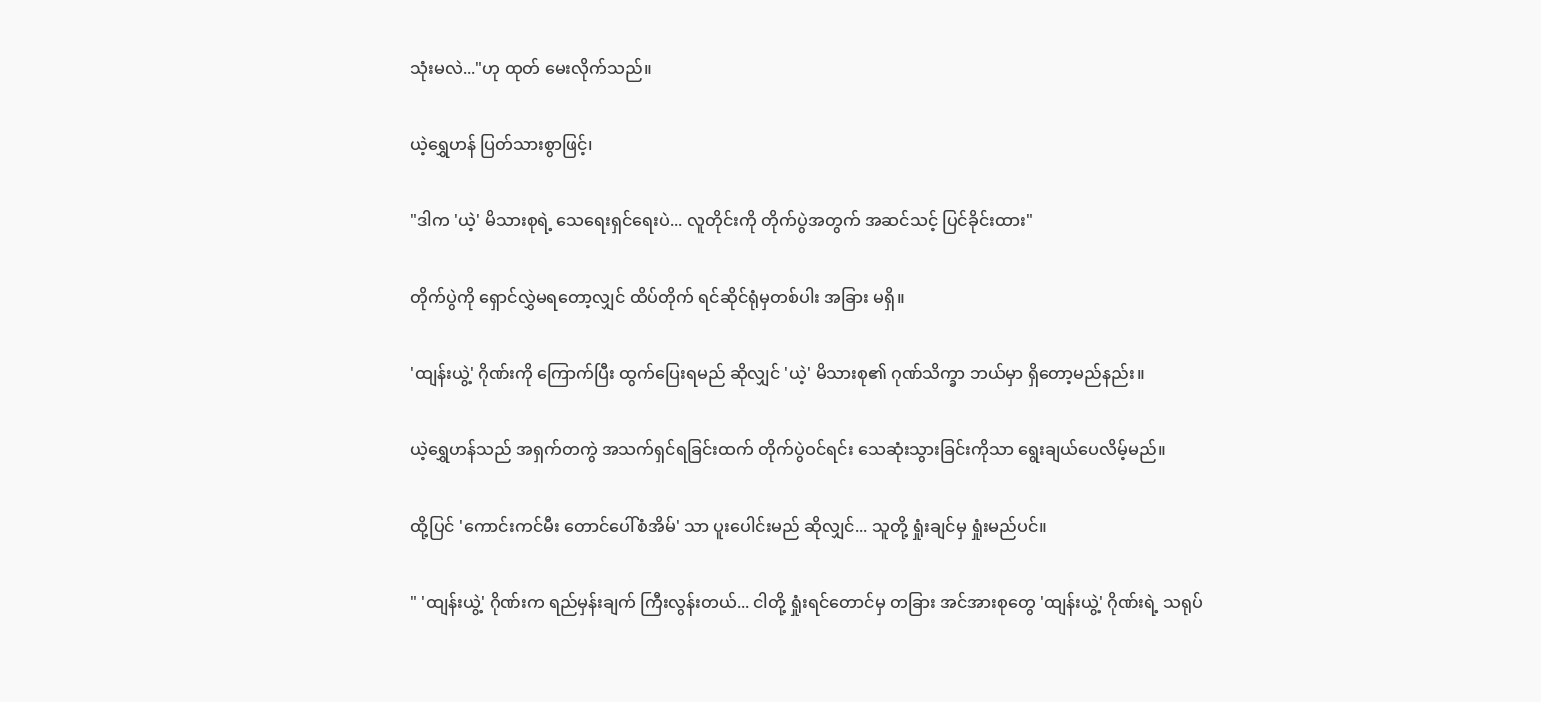သုံးမလဲ..."ဟု ထုတ် မေးလိုက်သည်။

ယဲ့ရွှေဟန် ပြတ်သားစွာဖြင့်၊

"ဒါက 'ယဲ့' မိသားစုရဲ့ သေရေးရှင်ရေးပဲ... လူတိုင်းကို တိုက်ပွဲအတွက် အဆင်သင့် ပြင်ခိုင်းထား"

တိုက်ပွဲကို ရှောင်လွှဲမရတော့လျှင် ထိပ်တိုက် ရင်ဆိုင်ရုံမှတစ်ပါး အခြား မရှိ။

'ထျန်းယွဲ့' ဂိုဏ်းကို ကြောက်ပြီး ထွက်ပြေးရမည် ဆိုလျှင် 'ယဲ့' မိသားစု၏ ဂုဏ်သိက္ခာ ဘယ်မှာ ရှိတော့မည်နည်း။

ယဲ့ရွှေဟန်သည် အရှက်တကွဲ အသက်ရှင်ရခြင်းထက် တိုက်ပွဲဝင်ရင်း သေဆုံးသွားခြင်းကိုသာ ရွေးချယ်ပေလိမ့်မည်။

ထို့ပြင် 'ကောင်းကင်မီး တောင်ပေါ်စံအိမ်' သာ ပူးပေါင်းမည် ဆိုလျှင်... သူတို့ ရှုံးချင်မှ ရှုံးမည်ပင်။

" 'ထျန်းယွဲ့' ဂိုဏ်းက ရည်မှန်းချက် ကြီးလွန်းတယ်... ငါတို့ ရှုံးရင်တောင်မှ တခြား အင်အားစုတွေ 'ထျန်းယွဲ့' ဂိုဏ်းရဲ့ သရုပ်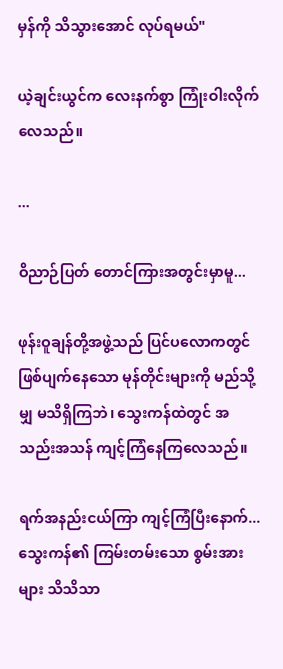မှန်ကို သိသွားအောင် လုပ်ရမယ်"

ယဲ့ချင်းယွင်က လေးနက်စွာ ကြုံးဝါးလိုက်လေသည်။

...

ဝိညာဉ်ပြတ် တောင်ကြားအတွင်းမှာမူ...

ဖုန်းဝူချန်တို့အဖွဲ့သည် ပြင်ပလောကတွင် ဖြစ်ပျက်နေသော မုန်တိုင်းများကို မည်သို့မျှ မသိရှိကြဘဲ၊ သွေးကန်ထဲတွင် အသည်းအသန် ကျင့်ကြံနေကြလေသည်။

ရက်အနည်းငယ်ကြာ ကျင့်ကြံပြီးနောက်... သွေးကန်၏ ကြမ်းတမ်းသော စွမ်းအားများ သိသိသာ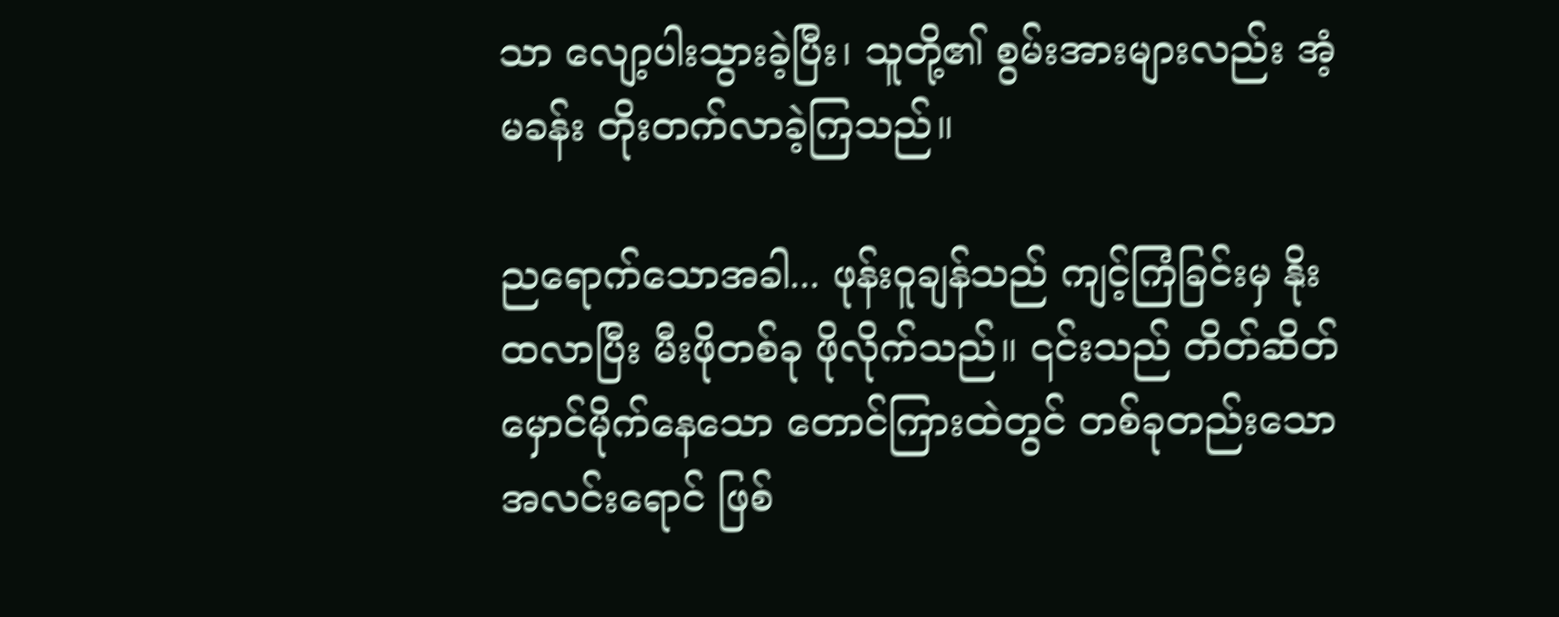သာ လျော့ပါးသွားခဲ့ပြီး၊ သူတို့၏ စွမ်းအားများလည်း အံ့မခန်း တိုးတက်လာခဲ့ကြသည်။

ညရောက်သောအခါ... ဖုန်းဝူချန်သည် ကျင့်ကြံခြင်းမှ နိုးထလာပြီး မီးဖိုတစ်ခု ဖိုလိုက်သည်။ ၎င်းသည် တိတ်ဆိတ်မှောင်မိုက်နေသော တောင်ကြားထဲတွင် တစ်ခုတည်းသော အလင်းရောင် ဖြစ်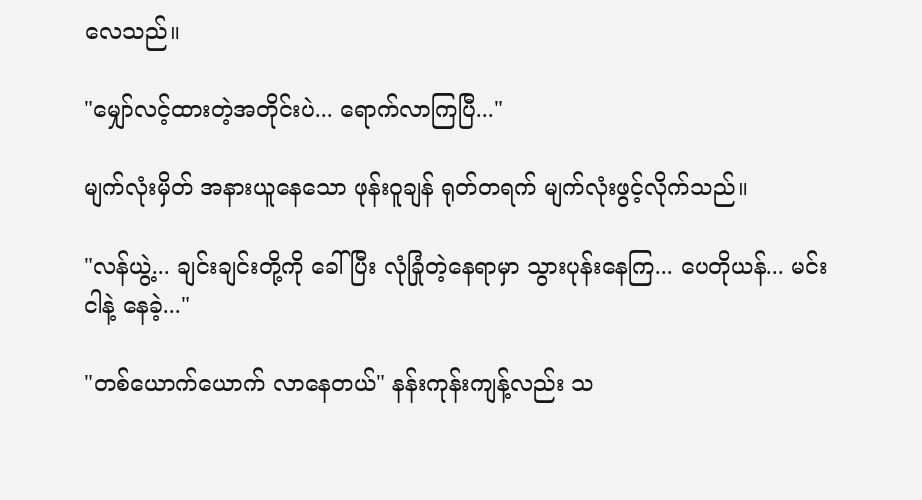လေသည်။

"မျှော်လင့်ထားတဲ့အတိုင်းပဲ... ရောက်လာကြပြီ..."

မျက်လုံးမှိတ် အနားယူနေသော ဖုန်းဝူချန် ရုတ်တရက် မျက်လုံးဖွင့်လိုက်သည်။

"လန်ယွဲ့... ချင်းချင်းတို့ကို ခေါ်ပြီး လုံခြုံတဲ့နေရာမှာ သွားပုန်းနေကြ... ပေတိုယန်... မင်း ငါနဲ့ နေခဲ့..."

"တစ်ယောက်ယောက် လာနေတယ်" နန်းကုန်းကျန့်လည်း သ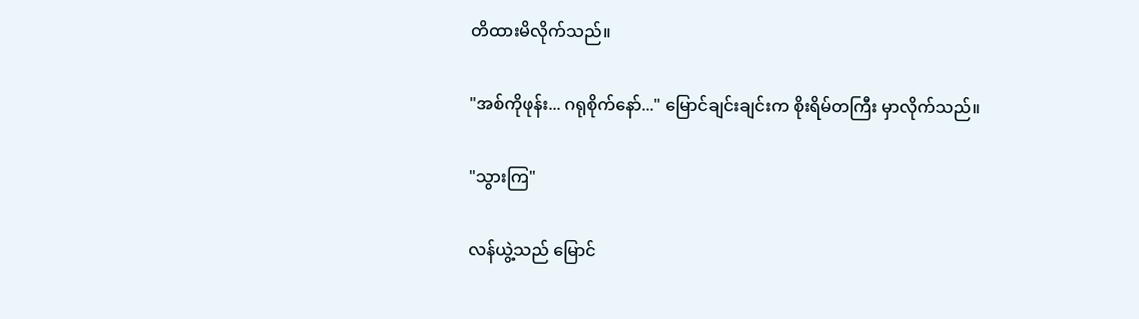တိထားမိလိုက်သည်။

"အစ်ကိုဖုန်း... ဂရုစိုက်နော်..." မြောင်ချင်းချင်းက စိုးရိမ်တကြီး မှာလိုက်သည်။

"သွားကြ"

လန်ယွဲ့သည် မြောင်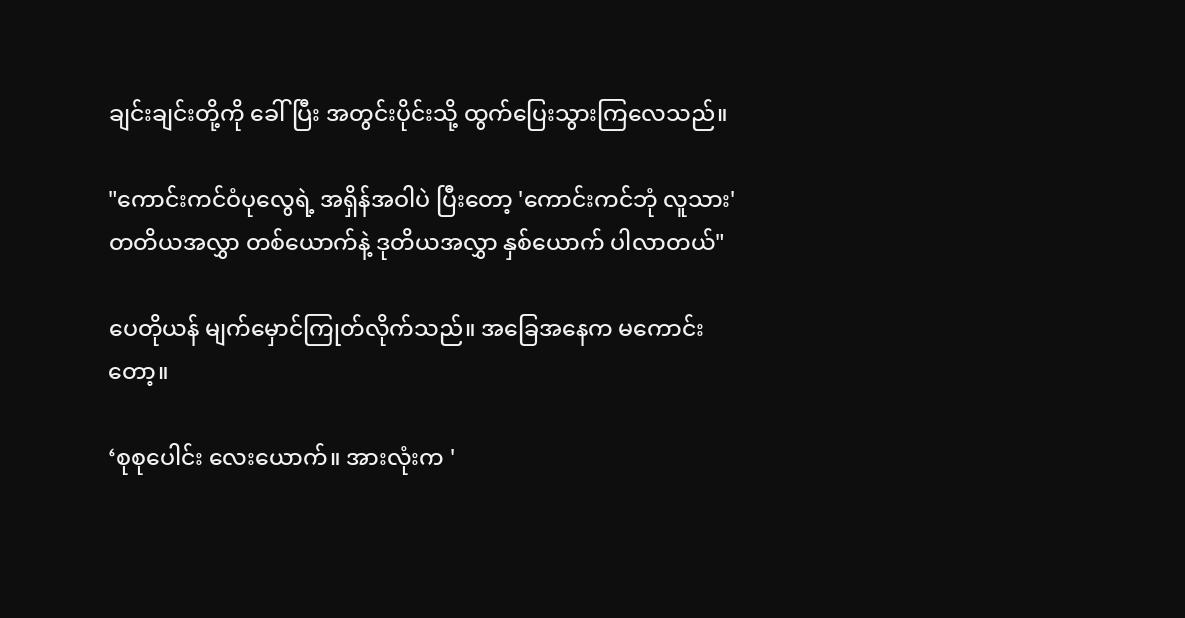ချင်းချင်းတို့ကို ခေါ်ပြီး အတွင်းပိုင်းသို့ ထွက်ပြေးသွားကြလေသည်။

"ကောင်းကင်ဝံပုလွေရဲ့ အရှိန်အဝါပဲ ပြီးတော့ 'ကောင်းကင်ဘုံ လူသား' တတိယအလွှာ တစ်ယောက်နဲ့ ဒုတိယအလွှာ နှစ်ယောက် ပါလာတယ်"

ပေတိုယန် မျက်မှောင်ကြုတ်လိုက်သည်။ အခြေအနေက မကောင်းတော့။

‘စုစုပေါင်း လေးယောက်။ အားလုံးက '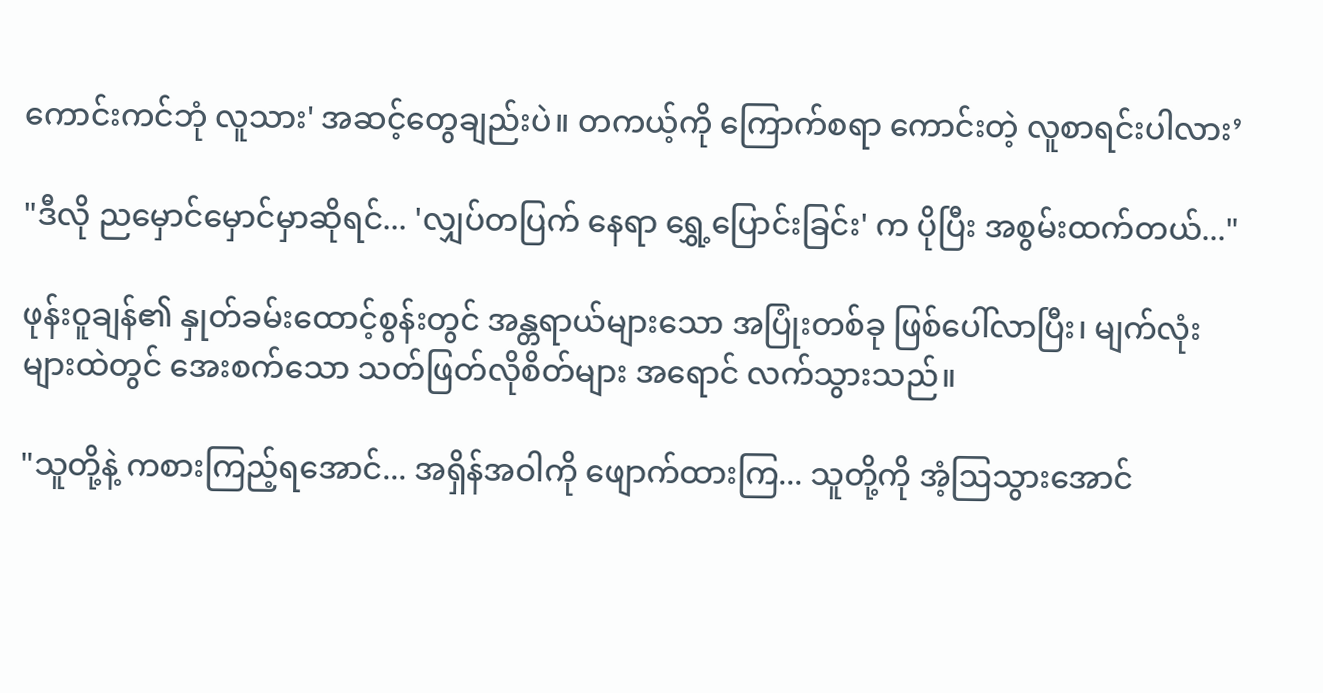ကောင်းကင်ဘုံ လူသား' အဆင့်တွေချည်းပဲ။ တကယ့်ကို ကြောက်စရာ ကောင်းတဲ့ လူစာရင်းပါလား’

"ဒီလို ညမှောင်မှောင်မှာဆိုရင်... 'လျှပ်တပြက် နေရာ ရွှေ့ပြောင်းခြင်း' က ပိုပြီး အစွမ်းထက်တယ်..."

ဖုန်းဝူချန်၏ နှုတ်ခမ်းထောင့်စွန်းတွင် အန္တရာယ်များသော အပြုံးတစ်ခု ဖြစ်ပေါ်လာပြီး၊ မျက်လုံးများထဲတွင် အေးစက်သော သတ်ဖြတ်လိုစိတ်များ အရောင် လက်သွားသည်။

"သူတို့နဲ့ ကစားကြည့်ရအောင်... အရှိန်အဝါကို ဖျောက်ထားကြ... သူတို့ကို အံ့ဩသွားအောင်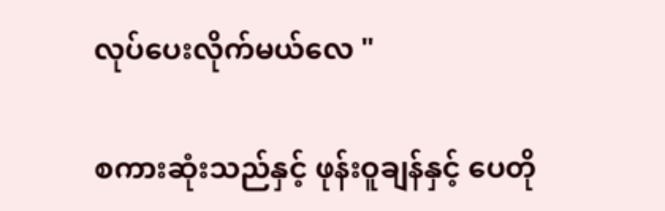လုပ်ပေးလိုက်မယ်လေ "

စကားဆုံးသည်နှင့် ဖုန်းဝူချန်နှင့် ပေတို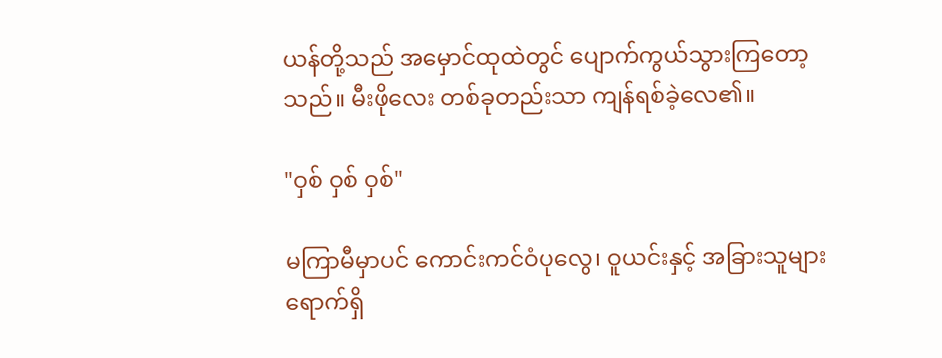ယန်တို့သည် အမှောင်ထုထဲတွင် ပျောက်ကွယ်သွားကြတော့သည်။ မီးဖိုလေး တစ်ခုတည်းသာ ကျန်ရစ်ခဲ့လေ၏။

"ဝှစ် ဝှစ် ဝှစ်"

မကြာမီမှာပင် ကောင်းကင်ဝံပုလွေ၊ ဝူယင်းနှင့် အခြားသူများ ရောက်ရှိ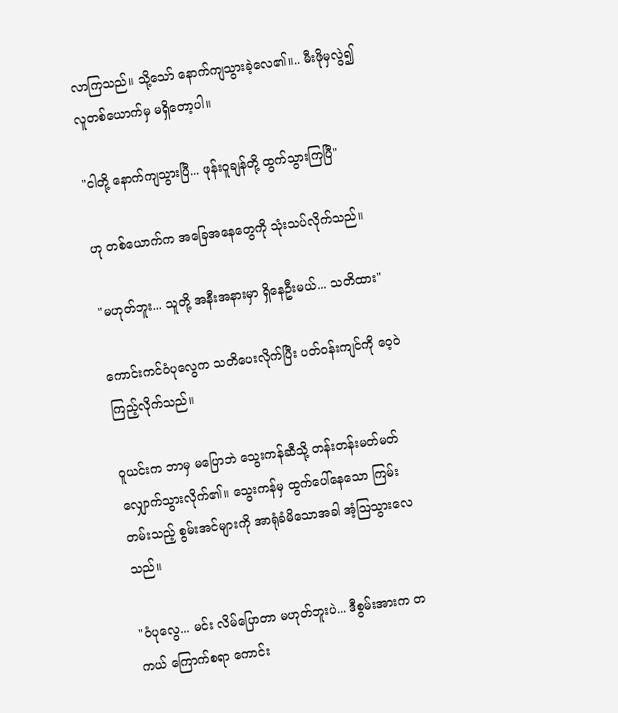လာကြသည်။ သို့သော် နောက်ကျသွားခဲ့လေ၏။.. မီးဖိုမှလွဲ၍ လူတစ်ယောက်မှ မရှိတော့ပါ။

"ငါတို့ နောက်ကျသွားပြီ... ဖုန်းဝူချန်တို့ ထွက်သွားကြပြီ"

ဟု တစ်ယောက်က အခြေအနေတွေကို သုံးသပ်လိုက်သည်။

"မဟုတ်ဘူး... သူတို့ အနီးအနားမှာ ရှိနေဦးမယ်... သတိထား"

ကောင်းကင်ဝံပုလွေက သတိပေးလိုက်ပြီး ပတ်ဝန်းကျင်ကို ဝေ့ဝဲကြည့်လိုက်သည်။

ဝူယင်းက ဘာမှ မပြောဘဲ သွေးကန်ဆီသို့ တန်းတန်းမတ်မတ် လျှောက်သွားလိုက်၏။ သွေးကန်မှ ထွက်ပေါ်နေသော ကြမ်းတမ်းသည့် စွမ်းအင်များကို အာရုံခံမိသောအခါ အံ့ဩသွားလေသည်။

"ဝံပုလွေ... မင်း လိမ်ပြောတာ မဟုတ်ဘူးပဲ... ဒီစွမ်းအားက တကယ် ကြောက်စရာ ကောင်း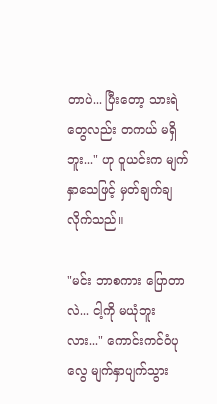တာပဲ... ပြီးတော့ သားရဲတွေလည်း တကယ် မရှိဘူး..." ဟု ဝူယင်းက မျက်နှာသေဖြင့် မှတ်ချက်ချလိုက်သည်။

"မင်း ဘာစကား ပြောတာလဲ... ငါ့ကို မယုံဘူးလား..." ကောင်းကင်ဝံပုလွေ မျက်နှာပျက်သွား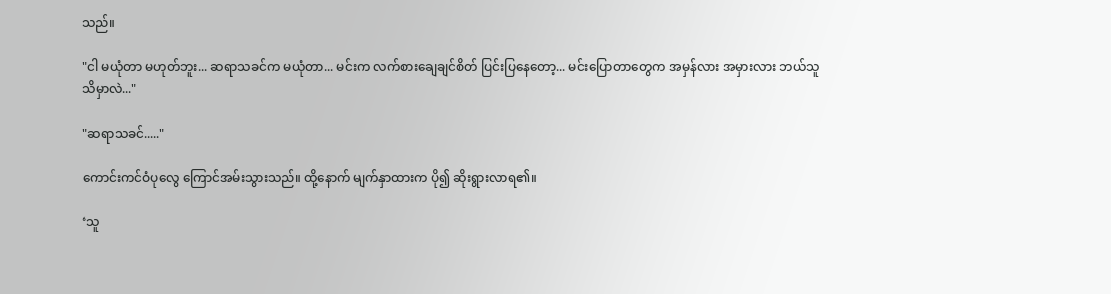သည်။

"ငါ မယုံတာ မဟုတ်ဘူး... ဆရာသခင်က မယုံတာ... မင်းက လက်စားချေချင်စိတ် ပြင်းပြနေတော့... မင်းပြောတာတွေက အမှန်လား အမှားလား ဘယ်သူသိမှာလဲ..."

"ဆရာသခင်....."

ကောင်းကင်ဝံပုလွေ ကြောင်အမ်းသွားသည်။ ထို့နောက် မျက်နှာထားက ပို၍ ဆိုးရွားလာရ၏။

‘သူ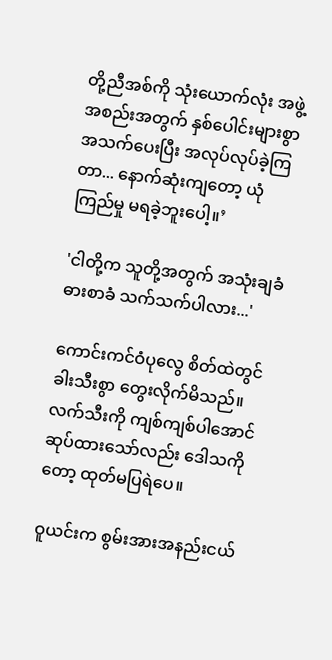တို့ညီအစ်ကို သုံးယောက်လုံး အဖွဲ့အစည်းအတွက် နှစ်ပေါင်းများစွာ အသက်ပေးပြီး အလုပ်လုပ်ခဲ့ကြတာ... နောက်ဆုံးကျတော့ ယုံကြည်မှု မရခဲ့ဘူးပေါ့။’

'ငါတို့က သူတို့အတွက် အသုံးချခံ ဓားစာခံ သက်သက်ပါလား...'

ကောင်းကင်ဝံပုလွေ စိတ်ထဲတွင် ခါးသီးစွာ တွေးလိုက်မိသည်။ လက်သီးကို ကျစ်ကျစ်ပါအောင် ဆုပ်ထားသော်လည်း ဒေါသကိုတော့ ထုတ်မပြရဲပေ။

ဝူယင်းက စွမ်းအားအနည်းငယ်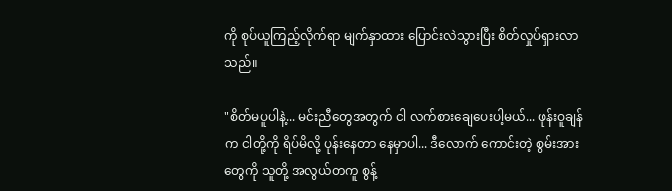ကို စုပ်ယူကြည့်လိုက်ရာ မျက်နှာထား ပြောင်းလဲသွားပြီး စိတ်လှုပ်ရှားလာသည်။

"စိတ်မပူပါနဲ့... မင်းညီတွေအတွက် ငါ လက်စားချေပေးပါ့မယ်... ဖုန်းဝူချန်က ငါတို့ကို ရိပ်မိလို့ ပုန်းနေတာ နေမှာပါ... ဒီလောက် ကောင်းတဲ့ စွမ်းအားတွေကို သူတို့ အလွယ်တကူ စွန့်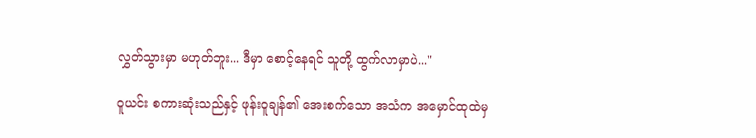လွှတ်သွားမှာ မဟုတ်ဘူး... ဒီမှာ စောင့်နေရင် သူတို့ ထွက်လာမှာပဲ..."

ဝူယင်း စကားဆုံးသည်နှင့် ဖုန်းဝူချန်၏ အေးစက်သော အသံက အမှောင်ထုထဲမှ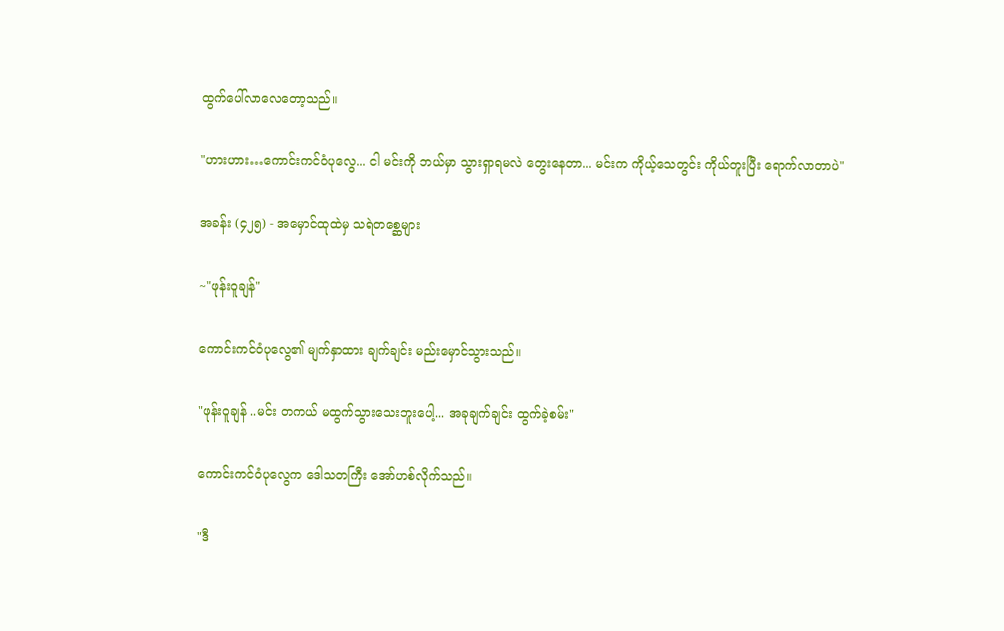ထွက်ပေါ်လာလေတော့သည်။

"ဟားဟား…ကောင်းကင်ဝံပုလွေ... ငါ မင်းကို ဘယ်မှာ သွားရှာရမလဲ တွေးနေတာ... မင်းက ကိုယ့်သေတွင်း ကိုယ်တူးပြီး ရောက်လာတာပဲ"

အခန်း (၄၂၅) - အမှောင်ထုထဲမှ သရဲတစ္ဆေများ

~"ဖုန်းဝူချန်"

ကောင်းကင်ဝံပုလွေ၏ မျက်နှာထား ချက်ချင်း မည်းမှောင်သွားသည်။

"ဖုန်းဝူချန် ..မင်း တကယ် မထွက်သွားသေးဘူးပေါ့... အခုချက်ချင်း ထွက်ခဲ့စမ်း"

ကောင်းကင်ဝံပုလွေက ဒေါသတကြီး အော်ဟစ်လိုက်သည်။

"ဒီ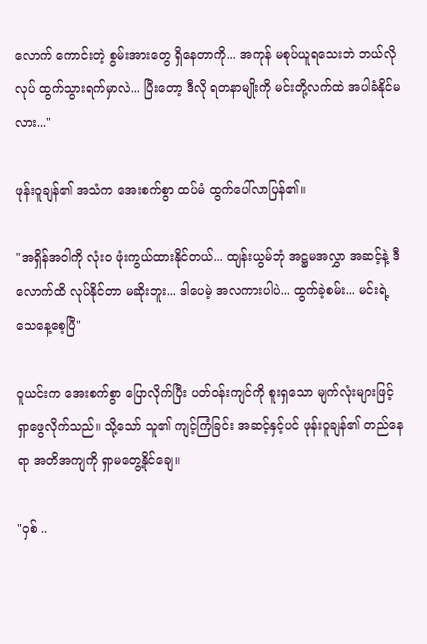လောက် ကောင်းတဲ့ စွမ်းအားတွေ ရှိနေတာကို... အကုန် မစုပ်ယူရသေးဘဲ ဘယ်လိုလုပ် ထွက်သွားရက်မှာလဲ... ပြီးတော့ ဒီလို ရတနာမျိုးကို မင်းတို့လက်ထဲ အပါခံနိုင်မလား..."

ဖုန်းဝူချန်၏ အသံက အေးစက်စွာ ထပ်မံ ထွက်ပေါ်လာပြန်၏။

"အရှိန်အဝါကို လုံးဝ ဖုံးကွယ်ထားနိုင်တယ်... ထျန်းယွမ်ဘုံ အဋ္ဌမအလွှာ အဆင့်နဲ့ ဒီလောက်ထိ လုပ်နိုင်တာ မဆိုးဘူး... ဒါပေမဲ့ အလကားပါပဲ... ထွက်ခဲ့စမ်း... မင်းရဲ့ သေနေ့စေ့ပြီ"

ဝူယင်းက အေးစက်စွာ ပြောလိုက်ပြီး ပတ်ဝန်းကျင်ကို စူးရှသော မျက်လုံးများဖြင့် ရှာဖွေလိုက်သည်။ သို့သော် သူ၏ ကျင့်ကြံခြင်း အဆင့်နှင့်ပင် ဖုန်းဝူချန်၏ တည်နေရာ အတိအကျကို ရှာမတွေ့နိုင်ချေ။

"ဝှစ် ..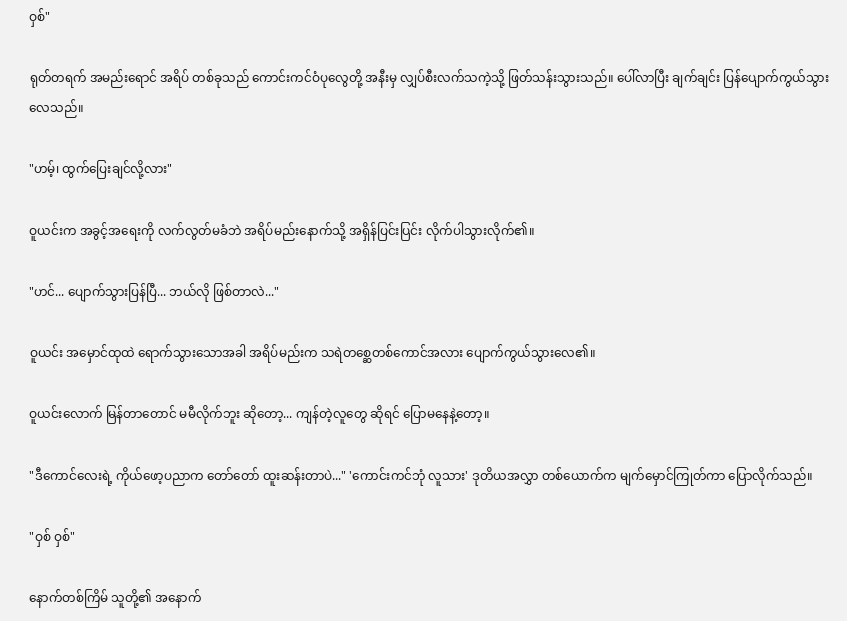ဝှစ်"

ရုတ်တရက် အမည်းရောင် အရိပ် တစ်ခုသည် ကောင်းကင်ဝံပုလွေတို့ အနီးမှ လျှပ်စီးလက်သကဲ့သို့ ဖြတ်သန်းသွားသည်။ ပေါ်လာပြီး ချက်ချင်း ပြန်ပျောက်ကွယ်သွားလေသည်။

"ဟမ့်၊ ထွက်ပြေးချင်လို့လား"

ဝူယင်းက အခွင့်အရေးကို လက်လွတ်မခံဘဲ အရိပ်မည်းနောက်သို့ အရှိန်ပြင်းပြင်း လိုက်ပါသွားလိုက်၏။

"ဟင်... ပျောက်သွားပြန်ပြီ... ဘယ်လို ဖြစ်တာလဲ..."

ဝူယင်း အမှောင်ထုထဲ ရောက်သွားသောအခါ အရိပ်မည်းက သရဲတစ္ဆေတစ်ကောင်အလား ပျောက်ကွယ်သွားလေ၏။

ဝူယင်းလောက် မြန်တာတောင် မမီလိုက်ဘူး ဆိုတော့... ကျန်တဲ့လူတွေ ဆိုရင် ပြောမနေနဲ့တော့။

"ဒီကောင်လေးရဲ့ ကိုယ်ဖော့ပညာက တော်တော် ထူးဆန်းတာပဲ..." 'ကောင်းကင်ဘုံ လူသား' ဒုတိယအလွှာ တစ်ယောက်က မျက်မှောင်ကြုတ်ကာ ပြောလိုက်သည်။

"ဝှစ် ဝှစ်"

နောက်တစ်ကြိမ် သူတို့၏ အနောက်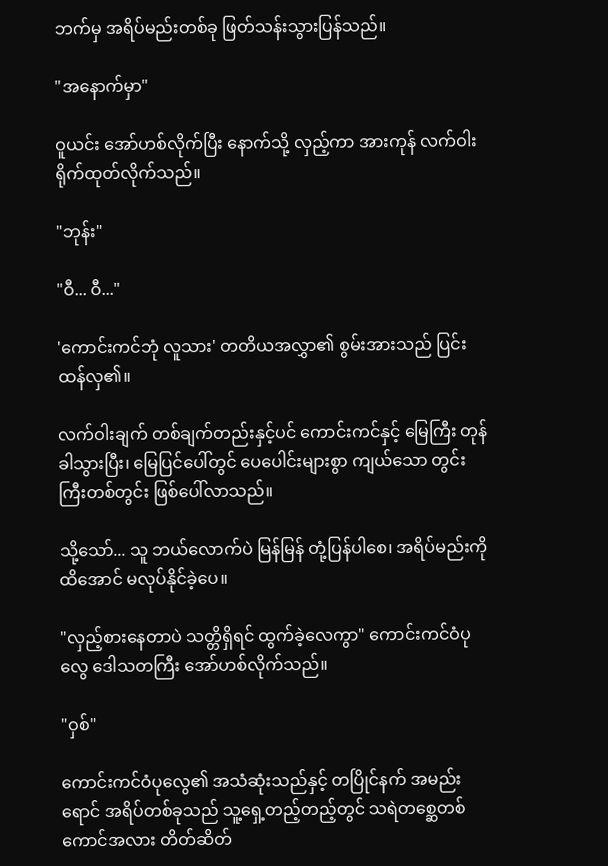ဘက်မှ အရိပ်မည်းတစ်ခု ဖြတ်သန်းသွားပြန်သည်။

"အနောက်မှာ"

ဝူယင်း အော်ဟစ်လိုက်ပြီး နောက်သို့ လှည့်ကာ အားကုန် လက်ဝါး ရိုက်ထုတ်လိုက်သည်။

"ဘုန်း"

"ဝီ... ဝီ..."

'ကောင်းကင်ဘုံ လူသား' တတိယအလွှာ၏ စွမ်းအားသည် ပြင်းထန်လှ၏။

လက်ဝါးချက် တစ်ချက်တည်းနှင့်ပင် ကောင်းကင်နှင့် မြေကြီး တုန်ခါသွားပြီး၊ မြေပြင်ပေါ်တွင် ပေပေါင်းများစွာ ကျယ်သော တွင်းကြီးတစ်တွင်း ဖြစ်ပေါ်လာသည်။

သို့သော်... သူ ဘယ်လောက်ပဲ မြန်မြန် တုံ့ပြန်ပါစေ၊ အရိပ်မည်းကို ထိအောင် မလုပ်နိုင်ခဲ့ပေ။

"လှည့်စားနေတာပဲ သတ္တိရှိရင် ထွက်ခဲ့လေကွာ" ကောင်းကင်ဝံပုလွေ ဒေါသတကြီး အော်ဟစ်လိုက်သည်။

"ဝှစ်"

ကောင်းကင်ဝံပုလွေ၏ အသံဆုံးသည်နှင့် တပြိုင်နက် အမည်းရောင် အရိပ်တစ်ခုသည် သူ့ရှေ့တည့်တည့်တွင် သရဲတစ္ဆေတစ်ကောင်အလား တိတ်ဆိတ်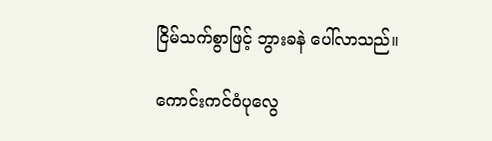ငြိမ်သက်စွာဖြင့် ဘွားခနဲ ပေါ်လာသည်။

ကောင်းကင်ဝံပုလွေ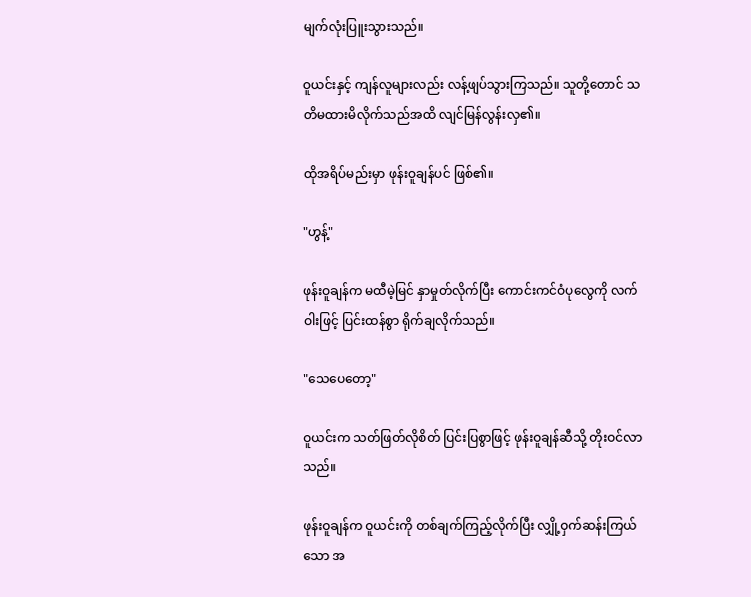မျက်လုံးပြူးသွားသည်။

ဝူယင်းနှင့် ကျန်လူများလည်း လန့်ဖျပ်သွားကြသည်။ သူတို့တောင် သတိမထားမိလိုက်သည်အထိ လျင်မြန်လွန်းလှ၏။

ထိုအရိပ်မည်းမှာ ဖုန်းဝူချန်ပင် ဖြစ်၏။

"ဟွန့်"

ဖုန်းဝူချန်က မထီမဲ့မြင် နှာမှုတ်လိုက်ပြီး ကောင်းကင်ဝံပုလွေကို လက်ဝါးဖြင့် ပြင်းထန်စွာ ရိုက်ချလိုက်သည်။

"သေပေတော့"

ဝူယင်းက သတ်ဖြတ်လိုစိတ် ပြင်းပြစွာဖြင့် ဖုန်းဝူချန်ဆီသို့ တိုးဝင်လာသည်။

ဖုန်းဝူချန်က ဝူယင်းကို တစ်ချက်ကြည့်လိုက်ပြီး လျှို့ဝှက်ဆန်းကြယ်သော အ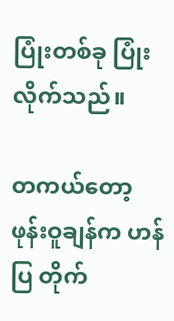ပြုံးတစ်ခု ပြုံးလိုက်သည်။

တကယ်တော့ ဖုန်းဝူချန်က ဟန်ပြ တိုက်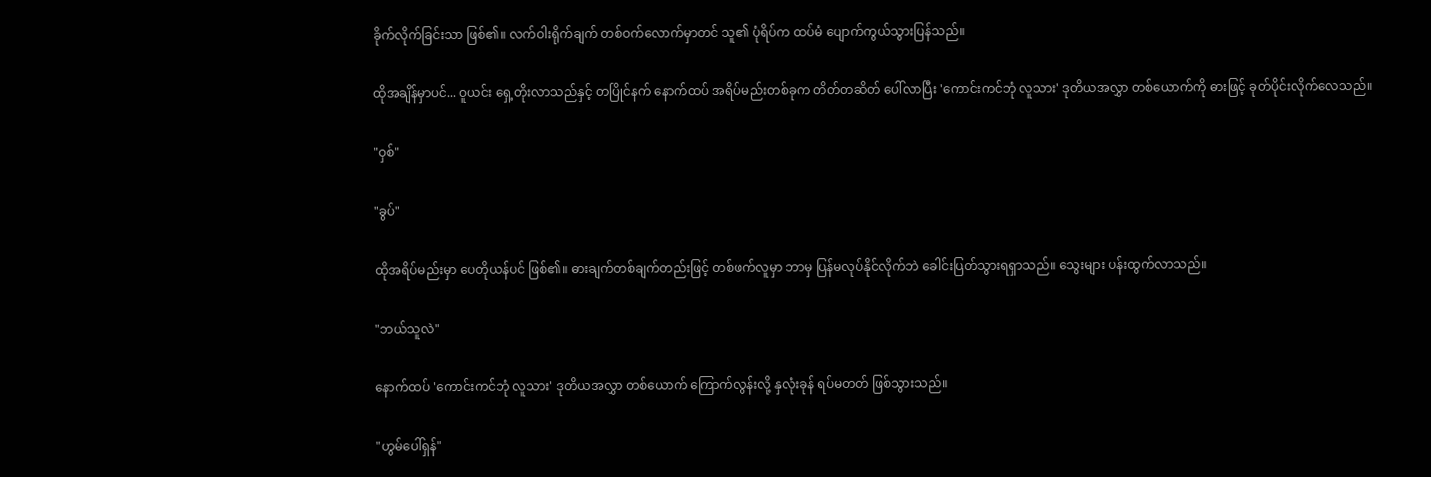ခိုက်လိုက်ခြင်းသာ ဖြစ်၏။ လက်ဝါးရိုက်ချက် တစ်ဝက်လောက်မှာတင် သူ၏ ပုံရိပ်က ထပ်မံ ပျောက်ကွယ်သွားပြန်သည်။

ထိုအချိန်မှာပင်... ဝူယင်း ရှေ့တိုးလာသည်နှင့် တပြိုင်နက် နောက်ထပ် အရိပ်မည်းတစ်ခုက တိတ်တဆိတ် ပေါ်လာပြီး 'ကောင်းကင်ဘုံ လူသား' ဒုတိယအလွှာ တစ်ယောက်ကို ဓားဖြင့် ခုတ်ပိုင်းလိုက်လေသည်။

"ဝှစ်"

"ခွပ်"

ထိုအရိပ်မည်းမှာ ပေတိုယန်ပင် ဖြစ်၏။ ဓားချက်တစ်ချက်တည်းဖြင့် တစ်ဖက်လူမှာ ဘာမှ ပြန်မလုပ်နိုင်လိုက်ဘဲ ခေါင်းပြတ်သွားရရှာသည်။ သွေးများ ပန်းထွက်လာသည်။

"ဘယ်သူလဲ"

နောက်ထပ် 'ကောင်းကင်ဘုံ လူသား' ဒုတိယအလွှာ တစ်ယောက် ကြောက်လွန်းလို့ နှလုံးခုန် ရပ်မတတ် ဖြစ်သွားသည်။

"ဟွမ်ပေါ်ရှန်"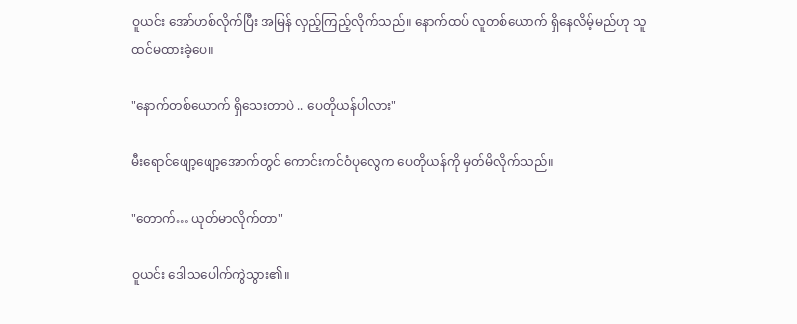ဝူယင်း အော်ဟစ်လိုက်ပြီး အမြန် လှည့်ကြည့်လိုက်သည်။ နောက်ထပ် လူတစ်ယောက် ရှိနေလိမ့်မည်ဟု သူ ထင်မထားခဲ့ပေ။

"နောက်တစ်ယောက် ရှိသေးတာပဲ .. ပေတိုယန်ပါလား"

မီးရောင်ဖျော့ဖျော့အောက်တွင် ကောင်းကင်ဝံပုလွေက ပေတိုယန်ကို မှတ်မိလိုက်သည်။

"တောက်… ယုတ်မာလိုက်တာ"

ဝူယင်း ဒေါသပေါက်ကွဲသွား၏။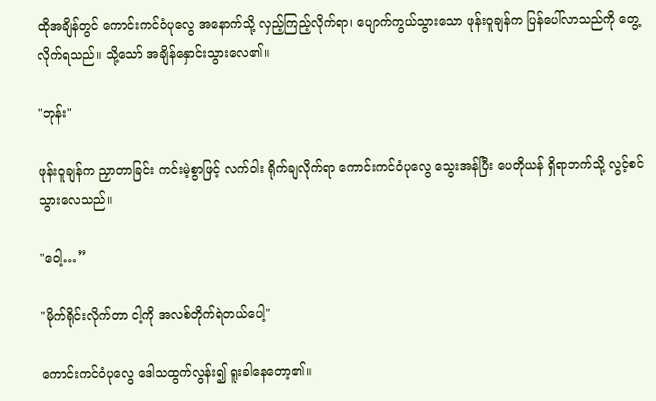ထိုအချိန်တွင် ကောင်းကင်ဝံပုလွေ အနောက်သို့ လှည့်ကြည့်လိုက်ရာ၊ ပျောက်ကွယ်သွားသော ဖုန်းဝူချန်က ပြန်ပေါ်လာသည်ကို တွေ့လိုက်ရသည်။ သို့သော် အချိန်နှောင်းသွားလေ၏။

"ဘုန်း"

ဖုန်းဝူချန်က ညှာတာခြင်း ကင်းမဲ့စွာဖြင့် လက်ဝါး ရိုက်ချလိုက်ရာ ကောင်းကင်ဝံပုလွေ သွေးအန်ပြီး ပေတိုယန် ရှိရာဘက်သို့ လွင့်စင်သွားလေသည်။

"ဝေါ့…”

"မိုက်ရိုင်းလိုက်တာ ငါ့ကို အလစ်တိုက်ရဲတယ်ပေါ့"

ကောင်းကင်ဝံပုလွေ ဒေါသထွက်လွန်း၍ ရူးခါနေတော့၏။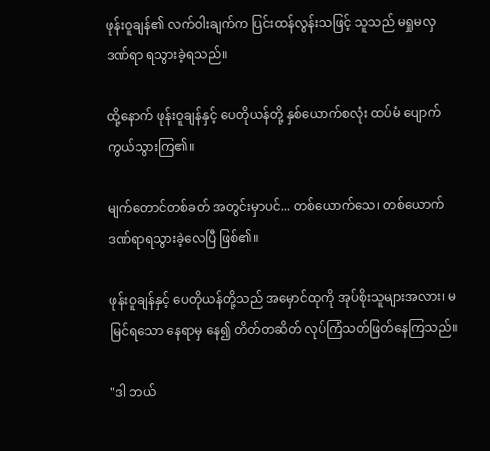ဖုန်းဝူချန်၏ လက်ဝါးချက်က ပြင်းထန်လွန်းသဖြင့် သူသည် မရှုမလှ ဒဏ်ရာ ရသွားခဲ့ရသည်။

ထို့နောက် ဖုန်းဝူချန်နှင့် ပေတိုယန်တို့ နှစ်ယောက်စလုံး ထပ်မံ ပျောက်ကွယ်သွားကြ၏။

မျက်တောင်တစ်ခတ် အတွင်းမှာပင်... တစ်ယောက်သေ၊ တစ်ယောက် ဒဏ်ရာရသွားခဲ့လေပြီ ဖြစ်၏။

ဖုန်းဝူချန်နှင့် ပေတိုယန်တို့သည် အမှောင်ထုကို အုပ်စိုးသူများအလား၊ မမြင်ရသော နေရာမှ နေ၍ တိတ်တဆိတ် လုပ်ကြံသတ်ဖြတ်နေကြသည်။

"ဒါ ဘယ်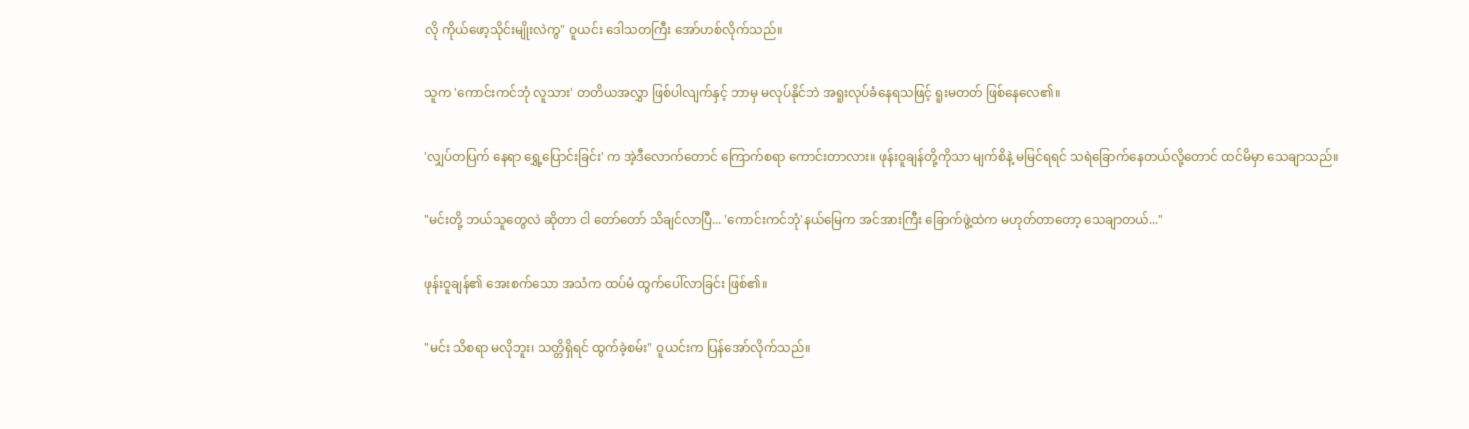လို ကိုယ်ဖော့သိုင်းမျိုးလဲကွ" ဝူယင်း ဒေါသတကြီး အော်ဟစ်လိုက်သည်။

သူက 'ကောင်းကင်ဘုံ လူသား' တတိယအလွှာ ဖြစ်ပါလျက်နှင့် ဘာမှ မလုပ်နိုင်ဘဲ အရူးလုပ်ခံနေရသဖြင့် ရူးမတတ် ဖြစ်နေလေ၏။

'လျှပ်တပြက် နေရာ ရွှေ့ပြောင်းခြင်း' က အဲ့ဒီလောက်တောင် ကြောက်စရာ ကောင်းတာလား။ ဖုန်းဝူချန်တို့ကိုသာ မျက်စိနဲ့ မမြင်ရရင် သရဲခြောက်နေတယ်လို့တောင် ထင်မိမှာ သေချာသည်။

"မင်းတို့ ဘယ်သူတွေလဲ ဆိုတာ ငါ တော်တော် သိချင်လာပြီ... 'ကောင်းကင်ဘုံ'နယ်မြေက အင်အားကြီး ခြောက်ဖွဲ့ထဲက မဟုတ်တာတော့ သေချာတယ်..."

ဖုန်းဝူချန်၏ အေးစက်သော အသံက ထပ်မံ ထွက်ပေါ်လာခြင်း ဖြစ်၏။

"မင်း သိစရာ မလိုဘူး၊ သတ္တိရှိရင် ထွက်ခဲ့စမ်း" ဝူယင်းက ပြန်အော်လိုက်သည်။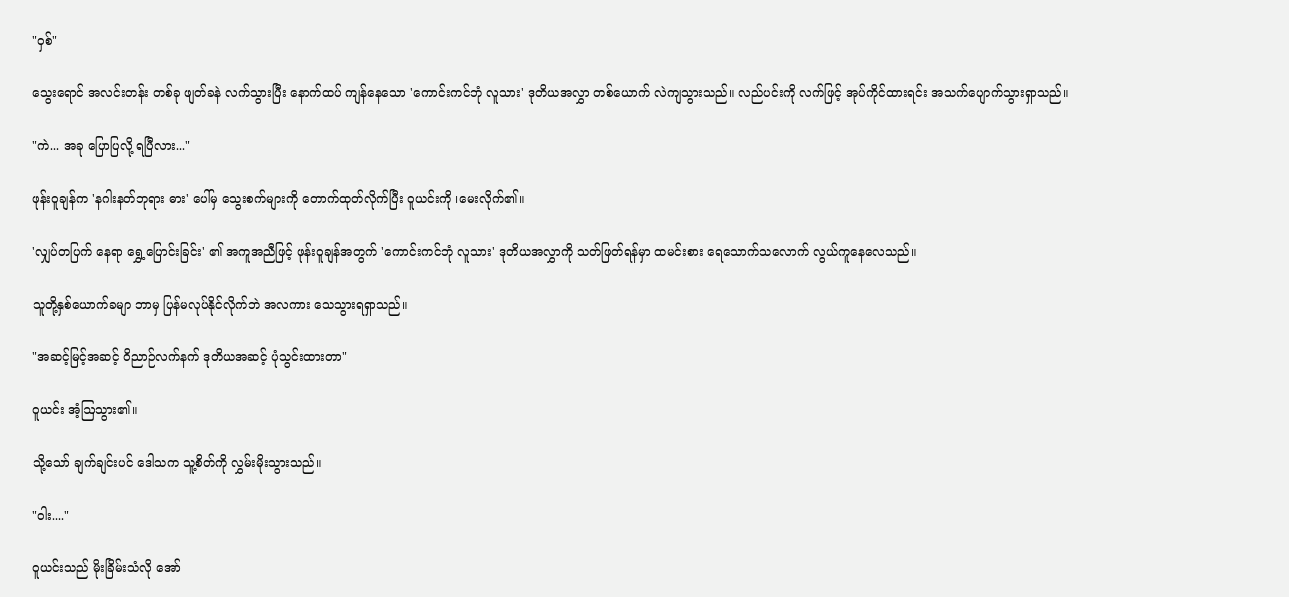"ဝှစ်"

သွေးရောင် အလင်းတန်း တစ်ခု ဖျတ်ခနဲ လက်သွားပြီး နောက်ထပ် ကျန်နေသော 'ကောင်းကင်ဘုံ လူသား' ဒုတိယအလွှာ တစ်ယောက် လဲကျသွားသည်။ လည်ပင်းကို လက်ဖြင့် အုပ်ကိုင်ထားရင်း အသက်ပျောက်သွားရှာသည်။

"ကဲ... အခု ပြောပြလို့ ရပြီလား..."

ဖုန်းဝူချန်က 'နဂါးနတ်ဘုရား ဓား' ပေါ်မှ သွေးစက်များကို တောက်ထုတ်လိုက်ပြီး ဝူယင်းကို ၊မေးလိုက်၏။

'လျှပ်တပြက် နေရာ ရွှေ့ပြောင်းခြင်း' ၏ အကူအညီဖြင့် ဖုန်းဝူချန်အတွက် 'ကောင်းကင်ဘုံ လူသား' ဒုတိယအလွှာကို သတ်ဖြတ်ရန်မှာ ထမင်းစား ရေသောက်သလောက် လွယ်ကူနေလေသည်။

သူတို့နှစ်ယောက်ခမျာ ဘာမှ ပြန်မလုပ်နိုင်လိုက်ဘဲ အလကား သေသွားရရှာသည်။

"အဆင့်မြင့်အဆင့် ဝိညာဉ်လက်နက် ဒုတိယအဆင့် ပုံသွင်းထားတာ"

ဝူယင်း အံ့ဩသွား၏။

သို့သော် ချက်ချင်းပင် ဒေါသက သူ့စိတ်ကို လွှမ်းမိုးသွားသည်။

"ဝါး...."

ဝူယင်းသည် မိုးခြိမ်းသံလို အော်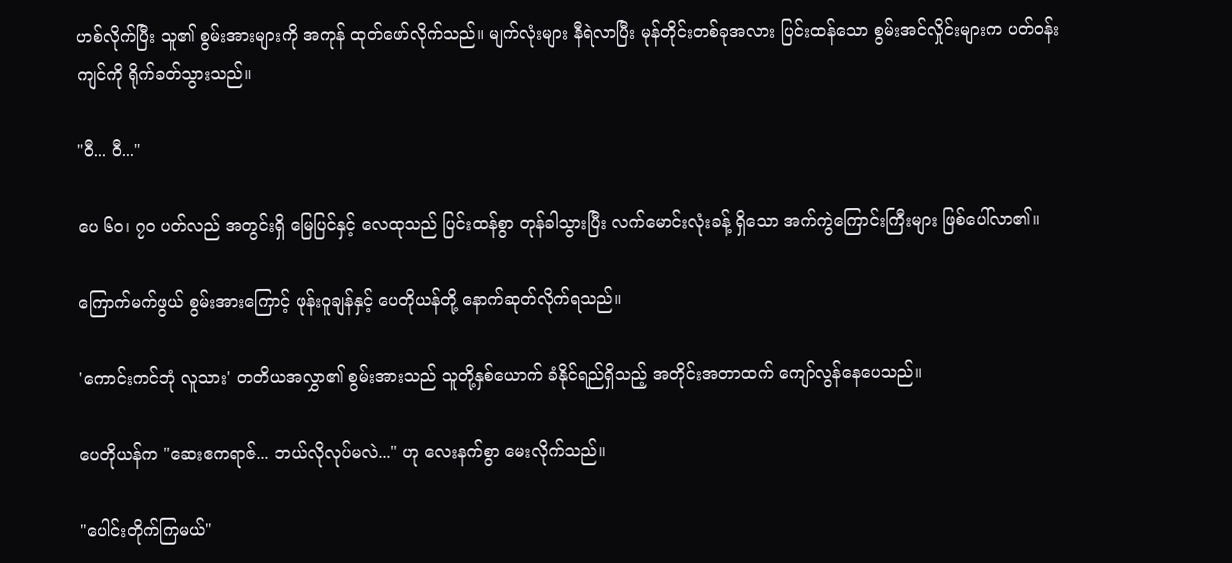ဟစ်လိုက်ပြီး သူ၏ စွမ်းအားများကို အကုန် ထုတ်ဖော်လိုက်သည်။ မျက်လုံးများ နီရဲလာပြီး မုန်တိုင်းတစ်ခုအလား ပြင်းထန်သော စွမ်းအင်လှိုင်းများက ပတ်ဝန်းကျင်ကို ရိုက်ခတ်သွားသည်။

"ဝီ... ဝီ..."

ပေ ၆၀၊ ၇၀ ပတ်လည် အတွင်းရှိ မြေပြင်နှင့် လေထုသည် ပြင်းထန်စွာ တုန်ခါသွားပြီး လက်မောင်းလုံးခန့် ရှိသော အက်ကွဲကြောင်းကြီးများ ဖြစ်ပေါ်လာ၏။

ကြောက်မက်ဖွယ် စွမ်းအားကြောင့် ဖုန်းဝူချန်နှင့် ပေတိုယန်တို့ နောက်ဆုတ်လိုက်ရသည်။

'ကောင်းကင်ဘုံ လူသား' တတိယအလွှာ၏ စွမ်းအားသည် သူတို့နှစ်ယောက် ခံနိုင်ရည်ရှိသည့် အတိုင်းအတာထက် ကျော်လွန်နေပေသည်။

ပေတိုယန်က "ဆေးဧကရာဇ်... ဘယ်လိုလုပ်မလဲ..." ဟု လေးနက်စွာ မေးလိုက်သည်။

"ပေါင်းတိုက်ကြမယ်"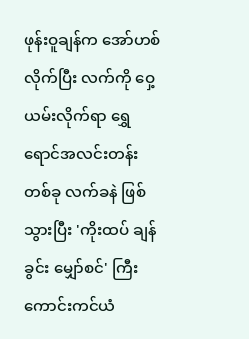ဖုန်းဝူချန်က အော်ဟစ်လိုက်ပြီး လက်ကို ဝှေ့ယမ်းလိုက်ရာ ရွှေရောင်အလင်းတန်းတစ်ခု လက်ခနဲ ဖြစ်သွားပြီး 'ကိုးထပ် ချန်ခွင်း မျှော်စင်' ကြီး ကောင်းကင်ယံ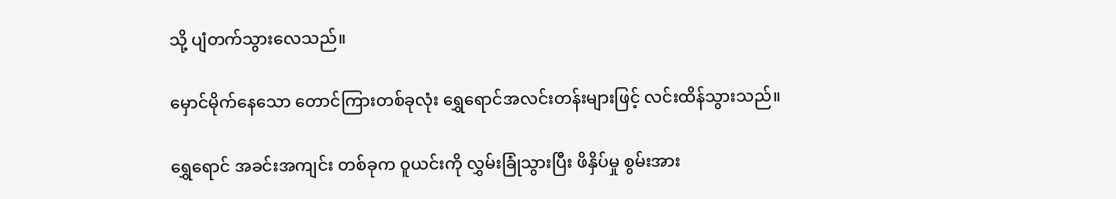သို့ ပျံတက်သွားလေသည်။

မှောင်မိုက်နေသော တောင်ကြားတစ်ခုလုံး ရွှေရောင်အလင်းတန်းများဖြင့် လင်းထိန်သွားသည်။

ရွှေရောင် အခင်းအကျင်း တစ်ခုက ဝူယင်းကို လွှမ်းခြုံသွားပြီး ဖိနှိပ်မှု စွမ်းအား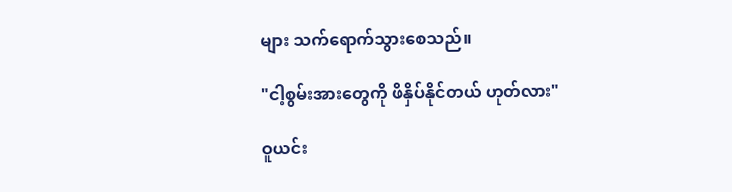များ သက်ရောက်သွားစေသည်။

"ငါ့စွမ်းအားတွေကို ဖိနှိပ်နိုင်တယ် ဟုတ်လား"

ဝူယင်း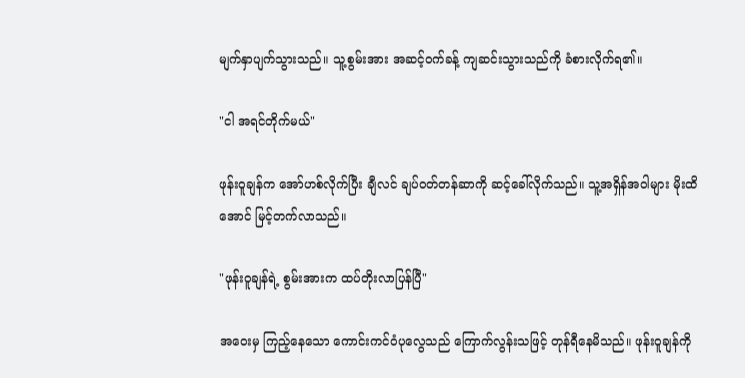မျက်နှာပျက်သွားသည်။ သူ့စွမ်းအား အဆင့်ဝက်ခန့် ကျဆင်းသွားသည်ကို ခံစားလိုက်ရ၏။

"ငါ အရင်တိုက်မယ်"

ဖုန်းဝူချန်က အော်ဟစ်လိုက်ပြီး ချီလင် ချပ်ဝတ်တန်ဆာကို ဆင့်ခေါ်လိုက်သည်။ သူ့အရှိန်အဝါများ မိုးထိအောင် မြင့်တက်လာသည်။

"ဖုန်းဝူချန်ရဲ့ စွမ်းအားက ထပ်တိုးလာပြန်ပြီ"

အဝေးမှ ကြည့်နေသော ကောင်းကင်ဝံပုလွေသည် ကြောက်လွန်းသဖြင့် တုန်ရီနေမိသည်။ ဖုန်းဝူချန်ကို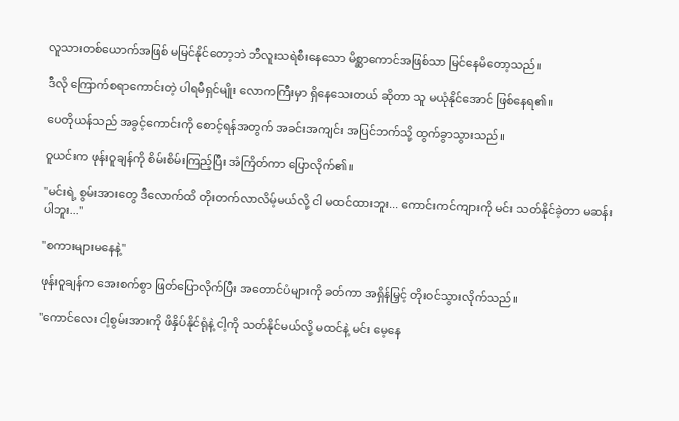လူသားတစ်ယောက်အဖြစ် မမြင်နိုင်တော့ဘဲ ဘီလူးသရဲစီးနေသော မိစ္ဆာကောင်အဖြစ်သာ မြင်နေမိတော့သည်။

ဒီလို ကြောက်စရာကောင်းတဲ့ ပါရမီရှင်မျိုး လောကကြီးမှာ ရှိနေသေးတယ် ဆိုတာ သူ မယုံနိုင်အောင် ဖြစ်နေရ၏။

ပေတိုယန်သည် အခွင့်ကောင်းကို စောင့်ရန်အတွက် အခင်းအကျင်း အပြင်ဘက်သို့ ထွက်ခွာသွားသည်။

ဝူယင်းက ဖုန်းဝူချန်ကို စိမ်းစိမ်းကြည့်ပြီး အံကြိတ်ကာ ပြောလိုက်၏။

"မင်းရဲ့ စွမ်းအားတွေ ဒီလောက်ထိ တိုးတက်လာလိမ့်မယ်လို့ ငါ မထင်ထားဘူး... ကောင်းကင်ကျားကို မင်း သတ်နိုင်ခဲ့တာ မဆန်းပါဘူး..."

"စကားများမနေနဲ့"

ဖုန်းဝူချန်က အေးစက်စွာ ဖြတ်ပြောလိုက်ပြီး အတောင်ပံများကို ခတ်ကာ အရှိန်မြှင့် တိုးဝင်သွားလိုက်သည်။

"ကောင်လေး ငါ့စွမ်းအားကို ဖိနှိပ်နိုင်ရုံနဲ့ ငါ့ကို သတ်နိုင်မယ်လို့ မထင်နဲ့ မင်း မေ့နေ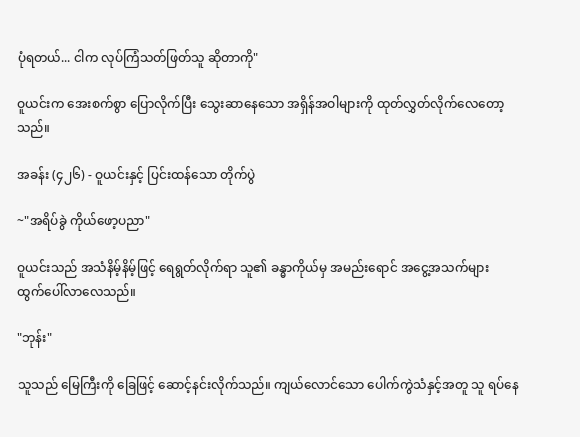ပုံရတယ်... ငါက လုပ်ကြံသတ်ဖြတ်သူ ဆိုတာကို"

ဝူယင်းက အေးစက်စွာ ပြောလိုက်ပြီး သွေးဆာနေသော အရှိန်အဝါများကို ထုတ်လွှတ်လိုက်လေတော့သည်။

အခန်း (၄၂၆) - ဝူယင်းနှင့် ပြင်းထန်သော တိုက်ပွဲ

~"အရိပ်ခွဲ ကိုယ်ဖော့ပညာ"

ဝူယင်းသည် အသံနိမ့်နိမ့်ဖြင့် ရေရွတ်လိုက်ရာ သူ၏ ခန္ဓာကိုယ်မှ အမည်းရောင် အငွေ့အသက်များ ထွက်ပေါ်လာလေသည်။

"ဘုန်း"

သူသည် မြေကြီးကို ခြေဖြင့် ဆောင့်နင်းလိုက်သည်။ ကျယ်လောင်သော ပေါက်ကွဲသံနှင့်အတူ သူ ရပ်နေ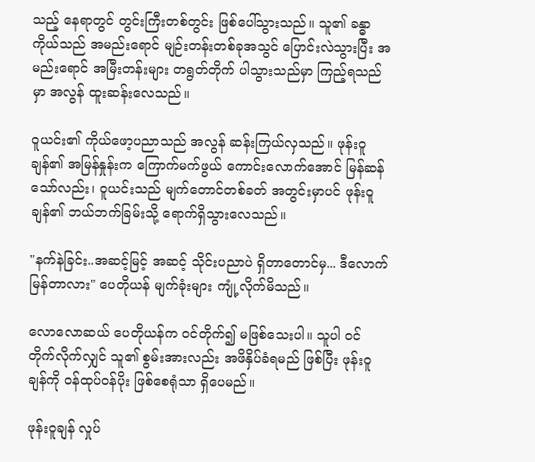သည့် နေရာတွင် တွင်းကြီးတစ်တွင်း ဖြစ်ပေါ်သွားသည်။ သူ၏ ခန္ဓာကိုယ်သည် အမည်းရောင် မျဉ်းတန်းတစ်ခုအသွင် ပြောင်းလဲသွားပြီး အမည်းရောင် အမြီးတန်းများ တရွတ်တိုက် ပါသွားသည်မှာ ကြည့်ရသည်မှာ အလွန် ထူးဆန်းလေသည်။

ဝူယင်း၏ ကိုယ်ဖော့ပညာသည် အလွန် ဆန်းကြယ်လှသည်။ ဖုန်းဝူချန်၏ အမြန်နှုန်းက ကြောက်မက်ဖွယ် ကောင်းလောက်အောင် မြန်ဆန်သော်လည်း၊ ဝူယင်းသည် မျက်တောင်တစ်ခတ် အတွင်းမှာပင် ဖုန်းဝူချန်၏ ဘယ်ဘက်ခြမ်းသို့ ရောက်ရှိသွားလေသည်။

"နက်နဲခြင်း..အဆင့်မြင့် အဆင့် သိုင်းပညာပဲ ရှိတာတောင်မှ... ဒီလောက် မြန်တာလား" ပေတိုယန် မျက်ခုံးများ ကျုံ့လိုက်မိသည်။

လောလောဆယ် ပေတိုယန်က ဝင်တိုက်၍ မဖြစ်သေးပါ။ သူပါ ဝင်တိုက်လိုက်လျှင် သူ၏ စွမ်းအားလည်း အဖိနှိပ်ခံရမည် ဖြစ်ပြီး ဖုန်းဝူချန်ကို ဝန်ထုပ်ဝန်ပိုး ဖြစ်စေရုံသာ ရှိပေမည်။

ဖုန်းဝူချန် လှုပ်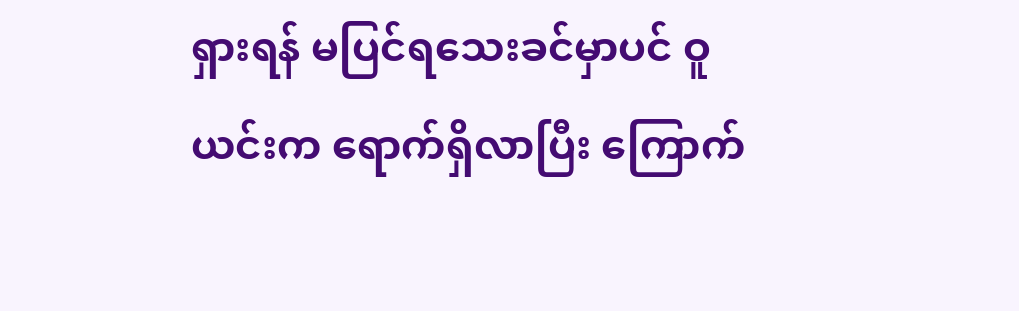ရှားရန် မပြင်ရသေးခင်မှာပင် ဝူယင်းက ရောက်ရှိလာပြီး ကြောက်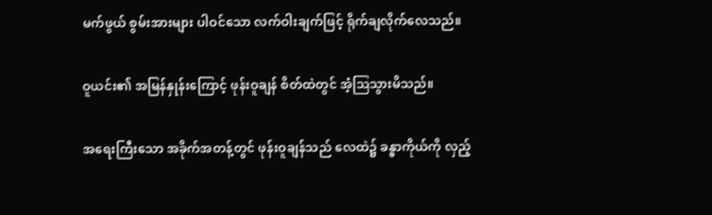မက်ဖွယ် စွမ်းအားများ ပါဝင်သော လက်ဝါးချက်ဖြင့် ရိုက်ချလိုက်လေသည်။

ဝူယင်း၏ အမြန်နှုန်းကြောင့် ဖုန်းဝူချန် စိတ်ထဲတွင် အံ့ဩသွားမိသည်။

အရေးကြီးသော အခိုက်အတန့်တွင် ဖုန်းဝူချန်သည် လေထဲ၌ ခန္ဓာကိုယ်ကို လှည့်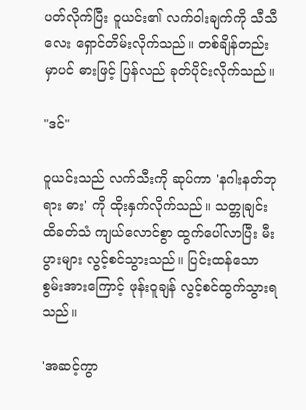ပတ်လိုက်ပြီး ဝူယင်း၏ လက်ဝါးချက်ကို သီသီလေး ရှောင်တိမ်းလိုက်သည်။ တစ်ချိန်တည်းမှာပင် ဓားဖြင့် ပြန်လည် ခုတ်ပိုင်းလိုက်သည်။

"ဒင်"

ဝူယင်းသည် လက်သီးကို ဆုပ်ကာ 'နဂါးနတ်ဘုရား ဓား' ကို ထိုးနှက်လိုက်သည်။ သတ္တုချင်း ထိခတ်သံ ကျယ်လောင်စွာ ထွက်ပေါ်လာပြီး မီးပွားများ လွင့်စင်သွားသည်။ ပြင်းထန်သော စွမ်းအားကြောင့် ဖုန်းဝူချန် လွင့်စင်ထွက်သွားရသည်။

'အဆင့်ကွာ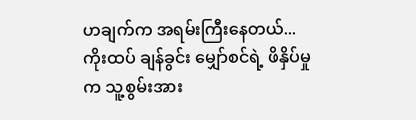ဟချက်က အရမ်းကြီးနေတယ်... ကိုးထပ် ချန်ခွင်း မျှော်စင်ရဲ့ ဖိနှိပ်မှုက သူ့စွမ်းအား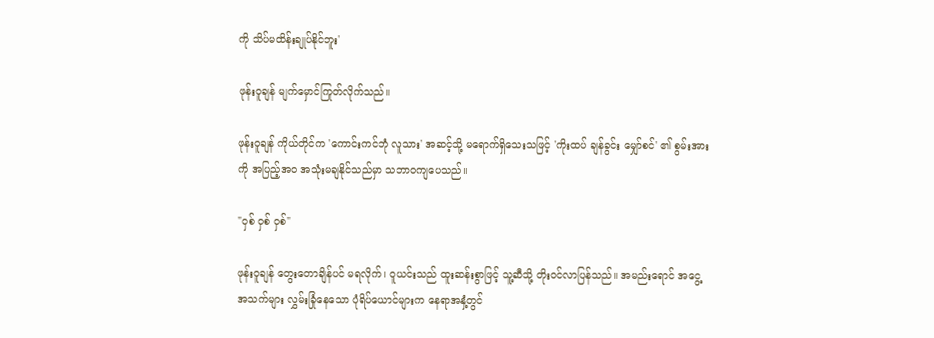ကို သိပ်မထိန်းချုပ်နိုင်ဘူး'

ဖုန်းဝူချန် မျက်မှောင်ကြုတ်လိုက်သည်။

ဖုန်းဝူချန် ကိုယ်တိုင်က 'ကောင်းကင်ဘုံ လူသား' အဆင့်သို့ မရောက်ရှိသေးသဖြင့် 'ကိုးထပ် ချန်ခွင်း မျှော်စင်' ၏ စွမ်းအားကို အပြည့်အဝ အသုံးမချနိုင်သည်မှာ သဘာဝကျပေသည်။

"ဝှစ် ဝှစ် ဝှစ်"

ဖုန်းဝူချန် တွေးတောချိန်ပင် မရလိုက်၊ ဝူယင်းသည် ထူးဆန်းစွာဖြင့် သူ့ဆီသို့ တိုးဝင်လာပြန်သည်။ အမည်းရောင် အငွေ့အသက်များ လွှမ်းခြုံနေသော ပုံရိပ်ယောင်များက နေရာအနှံ့တွင်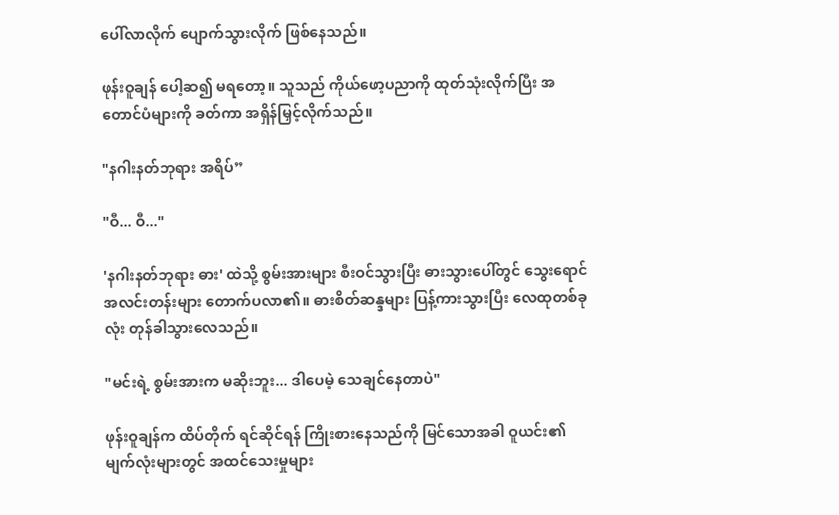ပေါ်လာလိုက် ပျောက်သွားလိုက် ဖြစ်နေသည်။

ဖုန်းဝူချန် ပေါ့ဆ၍ မရတော့။ သူသည် ကိုယ်ဖော့ပညာကို ထုတ်သုံးလိုက်ပြီး အတောင်ပံများကို ခတ်ကာ အရှိန်မြှင့်လိုက်သည်။

"နဂါးနတ်ဘုရား အရိပ်”

"ဝီ... ဝီ..."

'နဂါးနတ်ဘုရား ဓား' ထဲသို့ စွမ်းအားများ စီးဝင်သွားပြီး ဓားသွားပေါ်တွင် သွေးရောင် အလင်းတန်းများ တောက်ပလာ၏။ ဓားစိတ်ဆန္ဒများ ပြန့်ကားသွားပြီး လေထုတစ်ခုလုံး တုန်ခါသွားလေသည်။

"မင်းရဲ့ စွမ်းအားက မဆိုးဘူး... ဒါပေမဲ့ သေချင်နေတာပဲ"

ဖုန်းဝူချန်က ထိပ်တိုက် ရင်ဆိုင်ရန် ကြိုးစားနေသည်ကို မြင်သောအခါ ဝူယင်း၏ မျက်လုံးများတွင် အထင်သေးမှုများ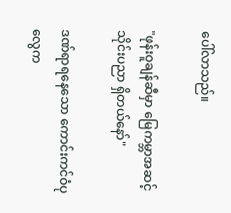ပေါ်လာသည်။

"ဖုန်းဝူချန်ဆီမှာ မြေကမ္ဘာအဆင့် သိုင်းပညာ ရှိတယ်နော်"

ဒဏ်ရာရနေသော ကောင်းကင်ဝံပုလွေက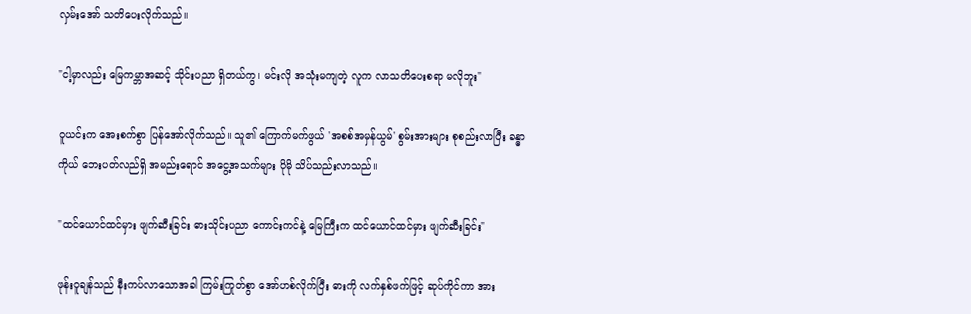လှမ်းအော် သတိပေးလိုက်သည်။

"ငါ့မှာလည်း မြေကမ္ဘာအဆင့် သိုင်းပညာ ရှိတယ်ကွ၊ မင်းလို အသုံးမကျတဲ့ လူက လာသတိပေးစရာ မလိုဘူး"

ဝူယင်းက အေးစက်စွာ ပြန်အော်လိုက်သည်။ သူ၏ ကြောက်မက်ဖွယ် 'အစစ်အမှန်ယွမ်' စွမ်းအားများ စုစည်းလာပြီး ခန္ဓာကိုယ် ဘေးပတ်လည်ရှိ အမည်းရောင် အငွေ့အသက်များ ပိုမို သိပ်သည်းလာသည်။

"ထင်ယောင်ထင်မှား ဖျက်ဆီးခြင်း ဓားသိုင်းပညာ ကောင်းကင်နဲ့ မြေကြီးက ထင်ယောင်ထင်မှား ဖျက်ဆီးခြင်း"

ဖုန်းဝူချန်သည် နီးကပ်လာသောအခါ ကြမ်းကြုတ်စွာ အော်ဟစ်လိုက်ပြီး ဓားကို လက်နှစ်ဖက်ဖြင့် ဆုပ်ကိုင်ကာ အား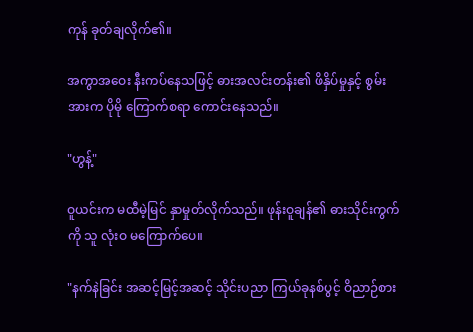ကုန် ခုတ်ချလိုက်၏။

အကွာအဝေး နီးကပ်နေသဖြင့် ဓားအလင်းတန်း၏ ဖိနှိပ်မှုနှင့် စွမ်းအားက ပိုမို ကြောက်စရာ ကောင်းနေသည်။

"ဟွန့်"

ဝူယင်းက မထီမဲ့မြင် နှာမှုတ်လိုက်သည်။ ဖုန်းဝူချန်၏ ဓားသိုင်းကွက်ကို သူ လုံးဝ မကြောက်ပေ။

"နက်နဲခြင်း အဆင့်မြင့်အဆင့် သိုင်းပညာ ကြယ်ခုနစ်ပွင့် ဝိညာဉ်စား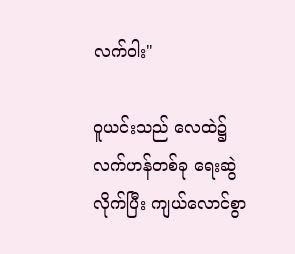လက်ဝါး"

ဝူယင်းသည် လေထဲ၌ လက်ဟန်တစ်ခု ရေးဆွဲလိုက်ပြီး ကျယ်လောင်စွာ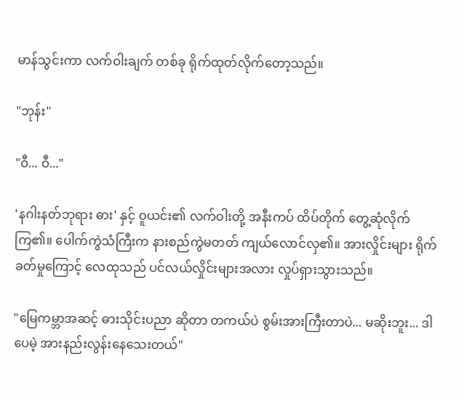မာန်သွင်းကာ လက်ဝါးချက် တစ်ခု ရိုက်ထုတ်လိုက်တော့သည်။

"ဘုန်း"

"ဝီ... ဝီ..."

'နဂါးနတ်ဘုရား ဓား' နှင့် ဝူယင်း၏ လက်ဝါးတို့ အနီးကပ် ထိပ်တိုက် တွေ့ဆုံလိုက်ကြ၏။ ပေါက်ကွဲသံကြီးက နားစည်ကွဲမတတ် ကျယ်လောင်လှ၏။ အားလှိုင်းများ ရိုက်ခတ်မှုကြောင့် လေထုသည် ပင်လယ်လှိုင်းများအလား လှုပ်ရှားသွားသည်။

"မြေကမ္ဘာအဆင့် ဓားသိုင်းပညာ ဆိုတာ တကယ်ပဲ စွမ်းအားကြီးတာပဲ... မဆိုးဘူး... ဒါပေမဲ့ အားနည်းလွန်းနေသေးတယ်"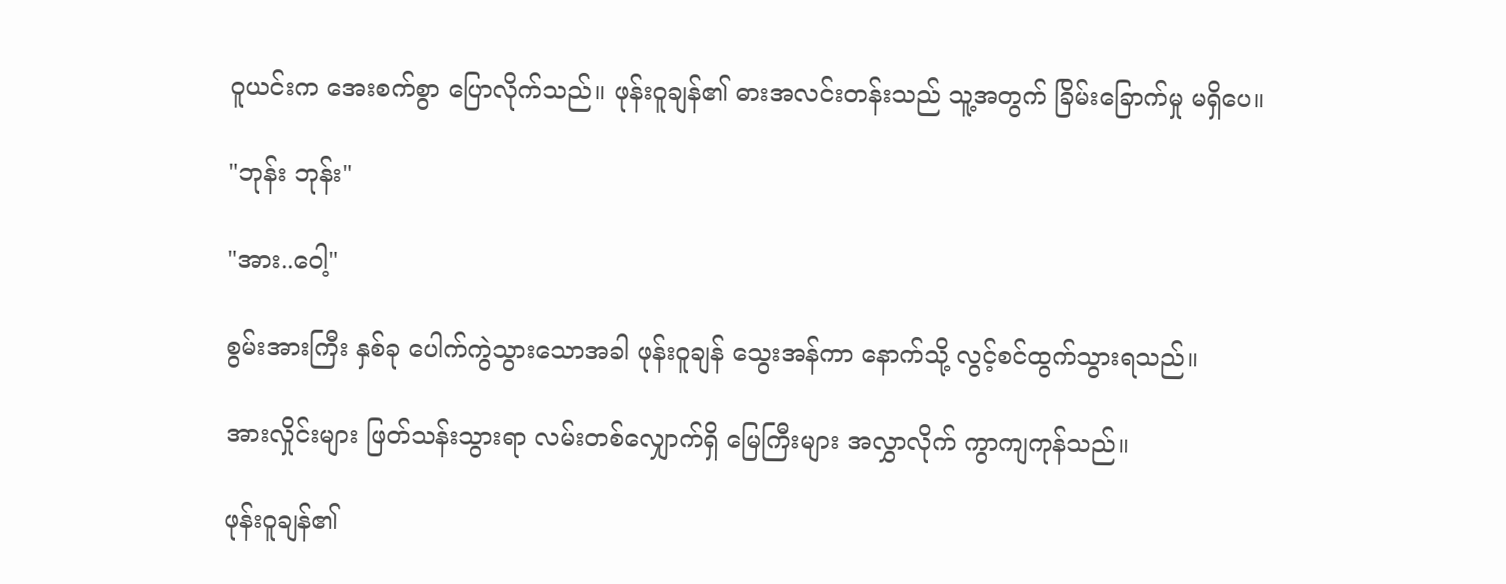ဝူယင်းက အေးစက်စွာ ပြောလိုက်သည်။ ဖုန်းဝူချန်၏ ဓားအလင်းတန်းသည် သူ့အတွက် ခြိမ်းခြောက်မှု မရှိပေ။

"ဘုန်း ဘုန်း"

"အား..ဝေါ့"

စွမ်းအားကြီး နှစ်ခု ပေါက်ကွဲသွားသောအခါ ဖုန်းဝူချန် သွေးအန်ကာ နောက်သို့ လွင့်စင်ထွက်သွားရသည်။

အားလှိုင်းများ ဖြတ်သန်းသွားရာ လမ်းတစ်လျှောက်ရှိ မြေကြီးများ အလွှာလိုက် ကွာကျကုန်သည်။

ဖုန်းဝူချန်၏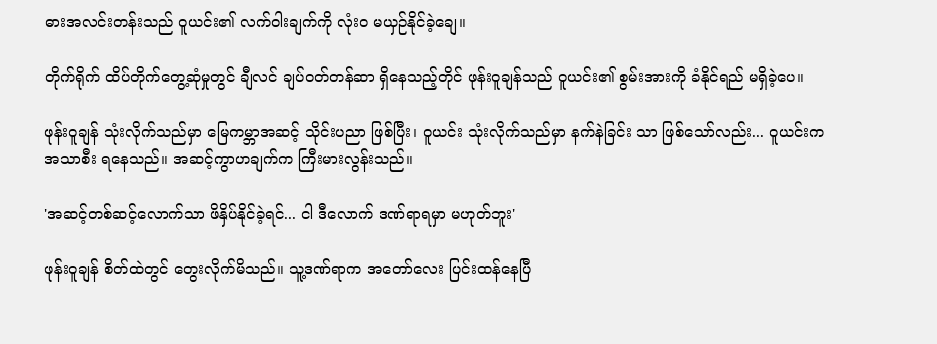ဓားအလင်းတန်းသည် ဝူယင်း၏ လက်ဝါးချက်ကို လုံးဝ မယှဉ်နိုင်ခဲ့ချေ။

တိုက်ရိုက် ထိပ်တိုက်တွေ့ဆုံမှုတွင် ချီလင် ချပ်ဝတ်တန်ဆာ ရှိနေသည့်တိုင် ဖုန်းဝူချန်သည် ဝူယင်း၏ စွမ်းအားကို ခံနိုင်ရည် မရှိခဲ့ပေ။

ဖုန်းဝူချန် သုံးလိုက်သည်မှာ မြေကမ္ဘာအဆင့် သိုင်းပညာ ဖြစ်ပြီး၊ ဝူယင်း သုံးလိုက်သည်မှာ နက်နဲခြင်း သာ ဖြစ်သော်လည်း... ဝူယင်းက အသာစီး ရနေသည်။ အဆင့်ကွာဟချက်က ကြီးမားလွန်းသည်။

'အဆင့်တစ်ဆင့်လောက်သာ ဖိနှိပ်နိုင်ခဲ့ရင်... ငါ ဒီလောက် ဒဏ်ရာရမှာ မဟုတ်ဘူး'

ဖုန်းဝူချန် စိတ်ထဲတွင် တွေးလိုက်မိသည်။ သူ့ဒဏ်ရာက အတော်လေး ပြင်းထန်နေပြီ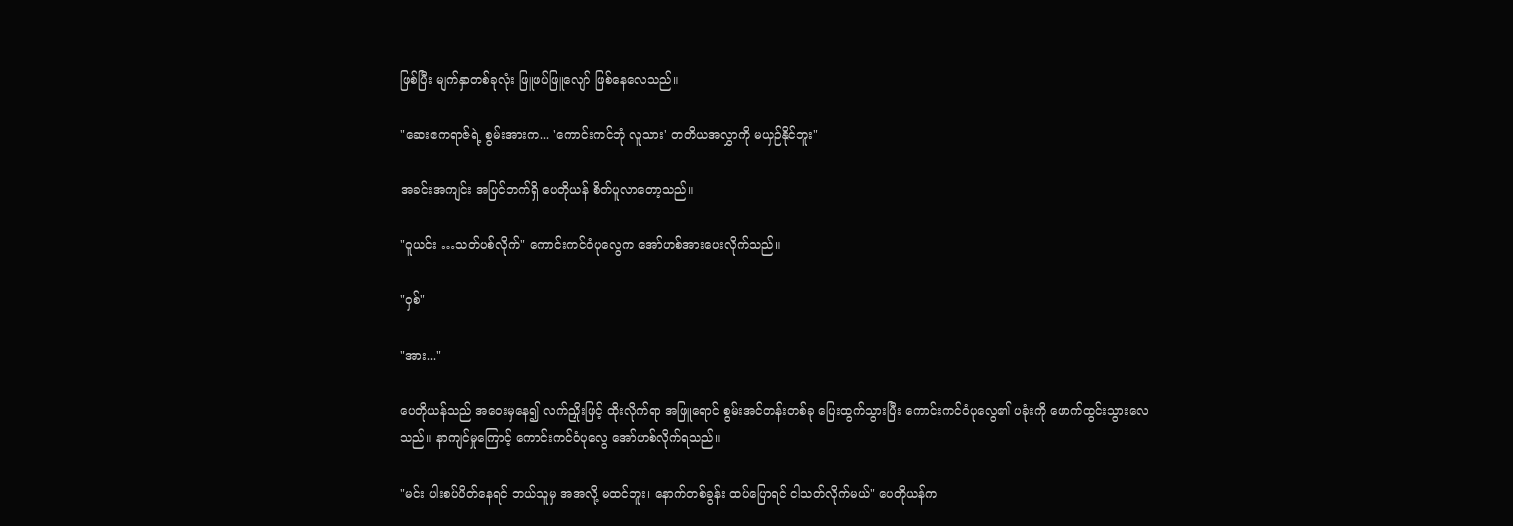ဖြစ်ပြီး မျက်နှာတစ်ခုလုံး ဖြူဖပ်ဖြူလျော် ဖြစ်နေလေသည်။

"ဆေးဧကရာဇ်ရဲ့ စွမ်းအားက... 'ကောင်းကင်ဘုံ လူသား' တတိယအလွှာကို မယှဉ်နိုင်ဘူး"

အခင်းအကျင်း အပြင်ဘက်ရှိ ပေတိုယန် စိတ်ပူလာတော့သည်။

"ဝူယင်း …သတ်ပစ်လိုက်" ကောင်းကင်ဝံပုလွေက အော်ဟစ်အားပေးလိုက်သည်။

"ဝှစ်"

"အား..."

ပေတိုယန်သည် အဝေးမှနေ၍ လက်ညှိုးဖြင့် ထိုးလိုက်ရာ အဖြူရောင် စွမ်းအင်တန်းတစ်ခု ပြေးထွက်သွားပြီး ကောင်းကင်ဝံပုလွေ၏ ပခုံးကို ဖောက်ထွင်းသွားလေသည်။ နာကျင်မှုကြောင့် ကောင်းကင်ဝံပုလွေ အော်ဟစ်လိုက်ရသည်။

"မင်း ပါးစပ်ပိတ်နေရင် ဘယ်သူမှ အအလို့ မထင်ဘူး၊ နောက်တစ်ခွန်း ထပ်ပြောရင် ငါသတ်လိုက်မယ်" ပေတိုယန်က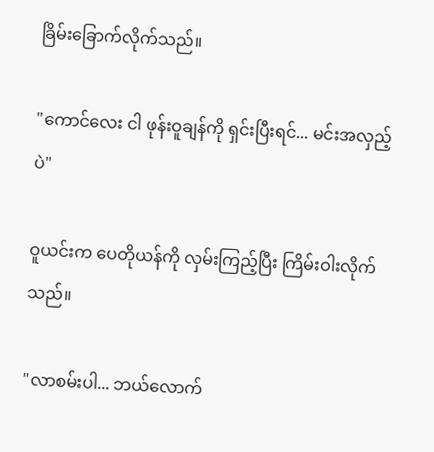ခြိမ်းခြောက်လိုက်သည်။

"ကောင်လေး ငါ ဖုန်းဝူချန်ကို ရှင်းပြီးရင်... မင်းအလှည့်ပဲ"

ဝူယင်းက ပေတိုယန်ကို လှမ်းကြည့်ပြီး ကြိမ်းဝါးလိုက်သည်။

"လာစမ်းပါ... ဘယ်လောက်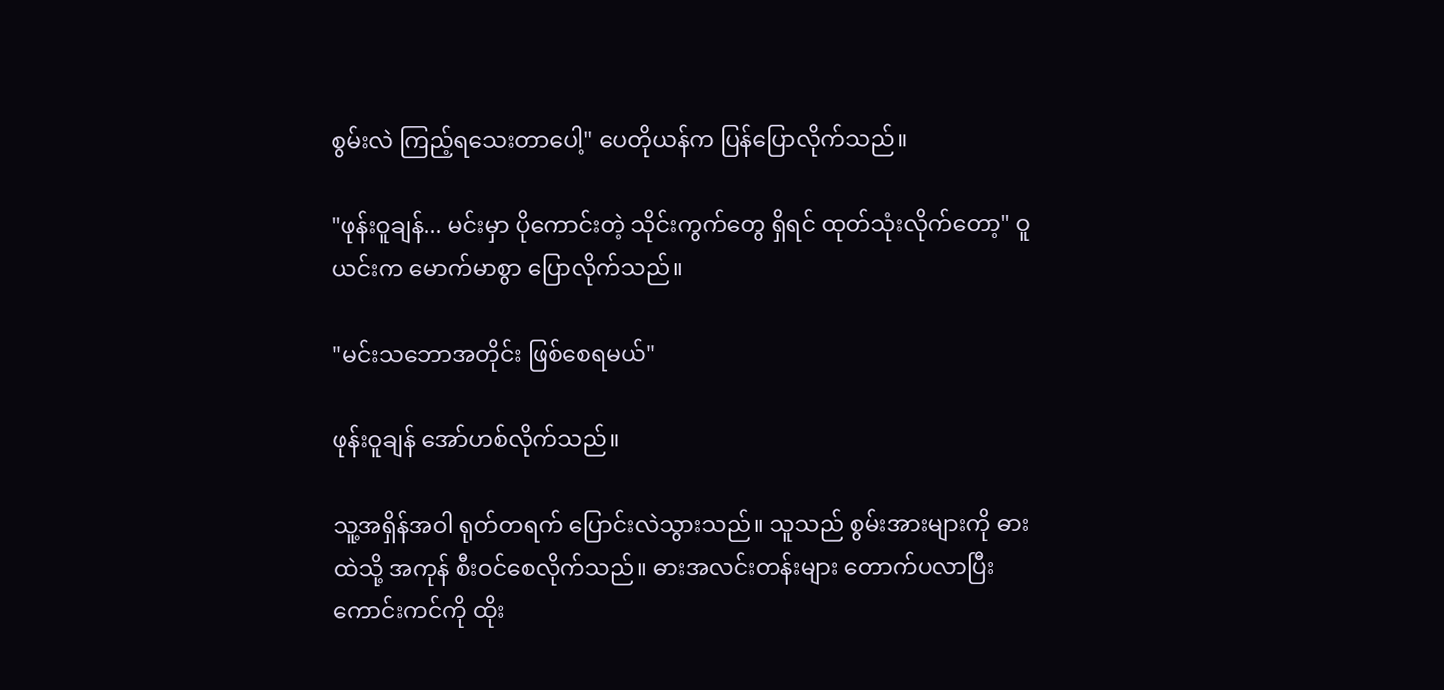စွမ်းလဲ ကြည့်ရသေးတာပေါ့" ပေတိုယန်က ပြန်ပြောလိုက်သည်။

"ဖုန်းဝူချန်... မင်းမှာ ပိုကောင်းတဲ့ သိုင်းကွက်တွေ ရှိရင် ထုတ်သုံးလိုက်တော့" ဝူယင်းက မောက်မာစွာ ပြောလိုက်သည်။

"မင်းသဘောအတိုင်း ဖြစ်စေရမယ်"

ဖုန်းဝူချန် အော်ဟစ်လိုက်သည်။

သူ့အရှိန်အဝါ ရုတ်တရက် ပြောင်းလဲသွားသည်။ သူသည် စွမ်းအားများကို ဓားထဲသို့ အကုန် စီးဝင်စေလိုက်သည်။ ဓားအလင်းတန်းများ တောက်ပလာပြီး ကောင်းကင်ကို ထိုး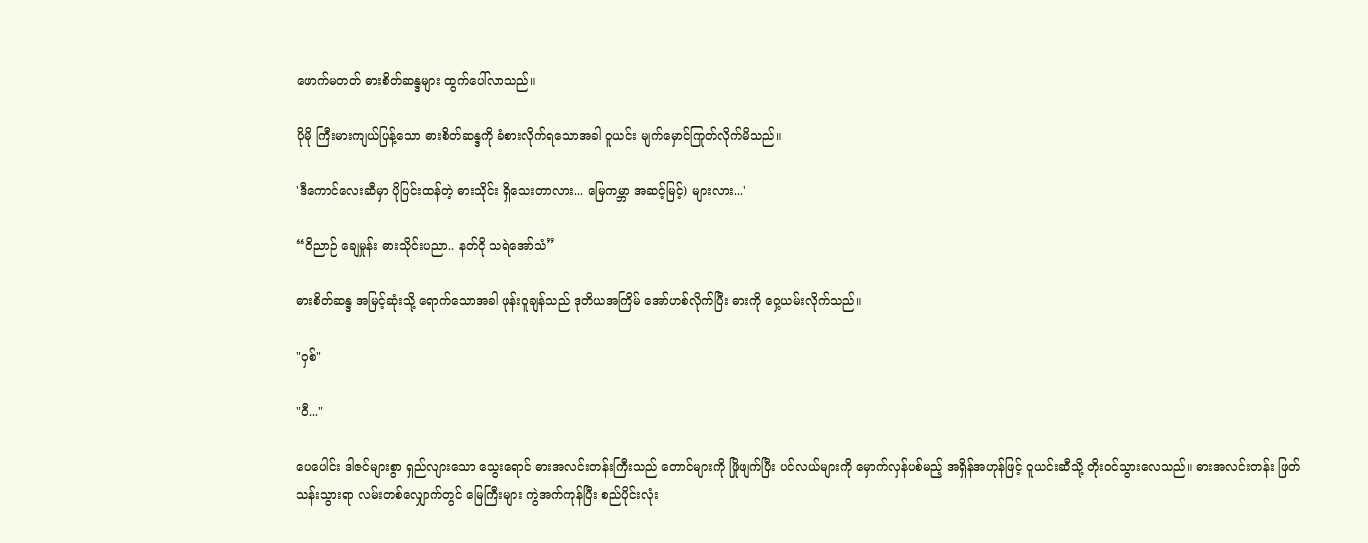ဖောက်မတတ် ဓားစိတ်ဆန္ဒများ ထွက်ပေါ်လာသည်။

ပိုမို ကြီးမားကျယ်ပြန့်သော ဓားစိတ်ဆန္ဒကို ခံစားလိုက်ရသောအခါ ဝူယင်း မျက်မှောင်ကြုတ်လိုက်မိသည်။

'ဒီကောင်လေးဆီမှာ ပိုပြင်းထန်တဲ့ ဓားသိုင်း ရှိသေးတာလား... မြေကမ္ဘာ အဆင့်မြင့်) များလား...'

“ဝိညာဉ် ချေမှုန်း ဓားသိုင်းပညာ.. နတ်ငို သရဲအော်သံ”

ဓားစိတ်ဆန္ဒ အမြင့်ဆုံးသို့ ရောက်သောအခါ ဖုန်းဝူချန်သည် ဒုတိယအကြိမ် အော်ဟစ်လိုက်ပြီး ဓားကို ဝှေ့ယမ်းလိုက်သည်။

"ဝှစ်"

"ဝီ..."

ပေပေါင်း ဒါဇင်များစွာ ရှည်လျားသော သွေးရောင် ဓားအလင်းတန်းကြီးသည် တောင်များကို ဖြိုဖျက်ပြီး ပင်လယ်များကို မှောက်လှန်ပစ်မည့် အရှိန်အဟုန်ဖြင့် ဝူယင်းဆီသို့ တိုးဝင်သွားလေသည်။ ဓားအလင်းတန်း ဖြတ်သန်းသွားရာ လမ်းတစ်လျှောက်တွင် မြေကြီးများ ကွဲအက်ကုန်ပြီး စည်ပိုင်းလုံး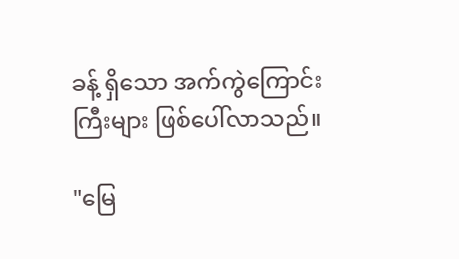ခန့် ရှိသော အက်ကွဲကြောင်းကြီးများ ဖြစ်ပေါ်လာသည်။

"မြေ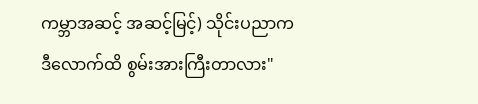ကမ္ဘာအဆင့် အဆင့်မြင့်) သိုင်းပညာက ဒီလောက်ထိ စွမ်းအားကြီးတာလား"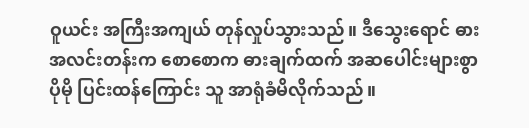ဝူယင်း အကြီးအကျယ် တုန်လှုပ်သွားသည်။ ဒီသွေးရောင် ဓားအလင်းတန်းက စောစောက ဓားချက်ထက် အဆပေါင်းများစွာ ပိုမို ပြင်းထန်ကြောင်း သူ အာရုံခံမိလိုက်သည်။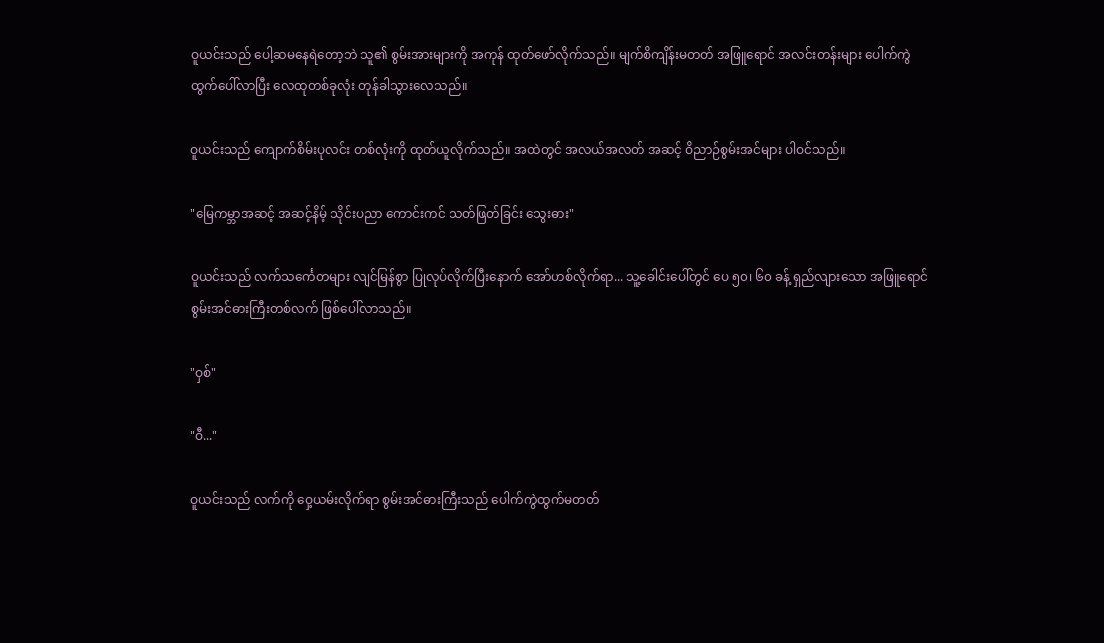ဝူယင်းသည် ပေါ့ဆမနေရဲတော့ဘဲ သူ၏ စွမ်းအားများကို အကုန် ထုတ်ဖော်လိုက်သည်။ မျက်စိကျိန်းမတတ် အဖြူရောင် အလင်းတန်းများ ပေါက်ကွဲထွက်ပေါ်လာပြီး လေထုတစ်ခုလုံး တုန်ခါသွားလေသည်။

ဝူယင်းသည် ကျောက်စိမ်းပုလင်း တစ်လုံးကို ထုတ်ယူလိုက်သည်။ အထဲတွင် အလယ်အလတ် အဆင့် ဝိညာဉ်စွမ်းအင်များ ပါဝင်သည်။

"မြေကမ္ဘာအဆင့် အဆင့်နိမ့် သိုင်းပညာ ကောင်းကင် သတ်ဖြတ်ခြင်း သွေးဓား"

ဝူယင်းသည် လက်သင်္ကေတများ လျင်မြန်စွာ ပြုလုပ်လိုက်ပြီးနောက် အော်ဟစ်လိုက်ရာ... သူ့ခေါင်းပေါ်တွင် ပေ ၅၀၊ ၆၀ ခန့် ရှည်လျားသော အဖြူရောင် စွမ်းအင်ဓားကြီးတစ်လက် ဖြစ်ပေါ်လာသည်။

"ဝှစ်"

"ဝီ..."

ဝူယင်းသည် လက်ကို ဝှေ့ယမ်းလိုက်ရာ စွမ်းအင်ဓားကြီးသည် ပေါက်ကွဲထွက်မတတ်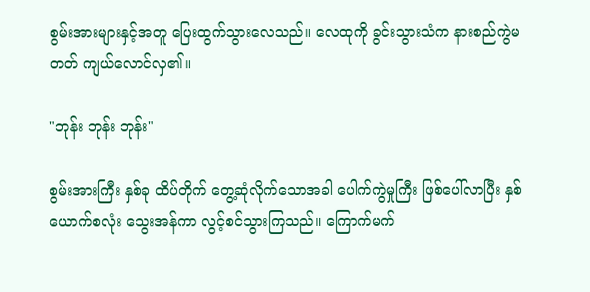စွမ်းအားများနှင့်အတူ ပြေးထွက်သွားလေသည်။ လေထုကို ခွင်းသွားသံက နားစည်ကွဲမတတ် ကျယ်လောင်လှ၏။

"ဘုန်း ဘုန်း ဘုန်း"

စွမ်းအားကြီး နှစ်ခု ထိပ်တိုက် တွေ့ဆုံလိုက်သောအခါ ပေါက်ကွဲမှုကြီး ဖြစ်ပေါ်လာပြီး နှစ်ယောက်စလုံး သွေးအန်ကာ လွင့်စင်သွားကြသည်။ ကြောက်မက်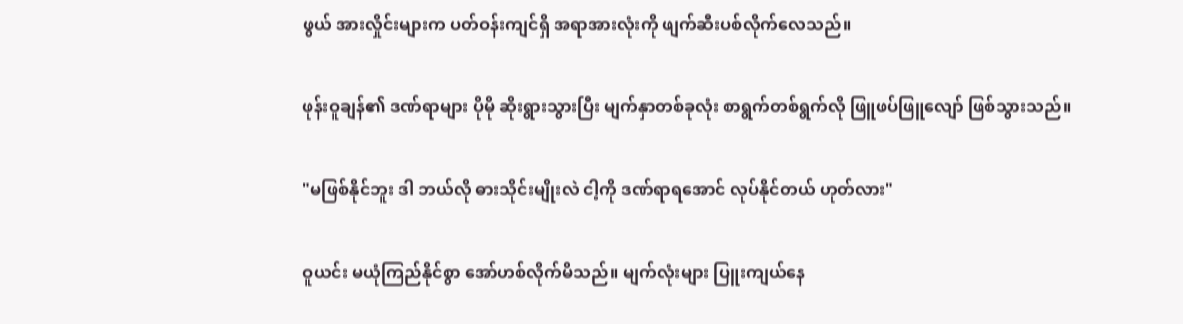ဖွယ် အားလှိုင်းများက ပတ်ဝန်းကျင်ရှိ အရာအားလုံးကို ဖျက်ဆီးပစ်လိုက်လေသည်။

ဖုန်းဝူချန်၏ ဒဏ်ရာများ ပိုမို ဆိုးရွားသွားပြီး မျက်နှာတစ်ခုလုံး စာရွက်တစ်ရွက်လို ဖြူဖပ်ဖြူလျော် ဖြစ်သွားသည်။

"မဖြစ်နိုင်ဘူး ဒါ ဘယ်လို ဓားသိုင်းမျိုးလဲ ငါ့ကို ဒဏ်ရာရအောင် လုပ်နိုင်တယ် ဟုတ်လား"

ဝူယင်း မယုံကြည်နိုင်စွာ အော်ဟစ်လိုက်မိသည်။ မျက်လုံးများ ပြူးကျယ်နေ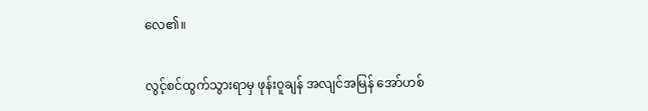လေ၏။

လွင့်စင်ထွက်သွားရာမှ ဖုန်းဝူချန် အလျင်အမြန် အော်ဟစ်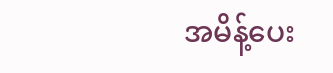အမိန့်ပေး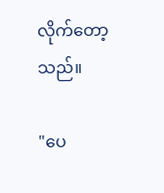လိုက်တော့သည်။

"ပေ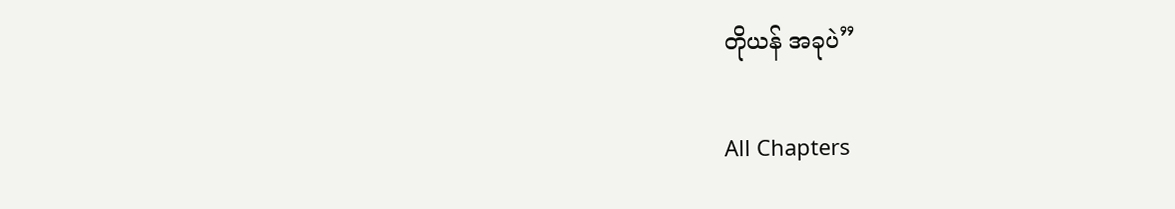တိုယန် အခုပဲ”

All Chapters